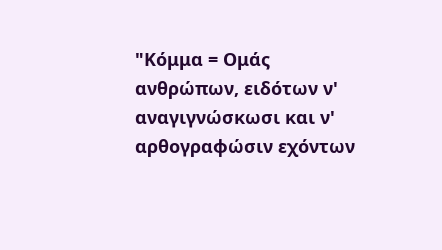"Κόμμα = Ομάς ανθρώπων, ειδότων ν' αναγιγνώσκωσι και ν' αρθογραφώσιν εχόντων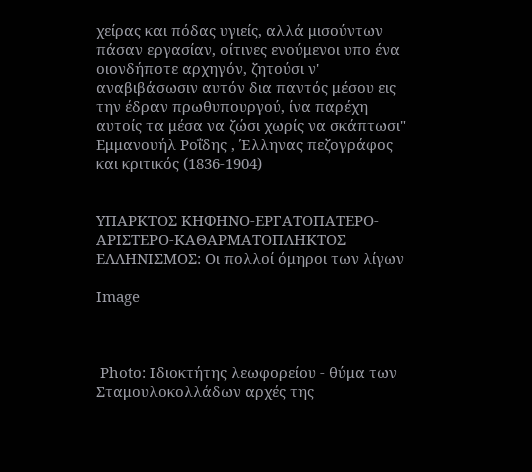χείρας και πόδας υγιείς, αλλά μισούντων πάσαν εργασίαν, οίτινες ενούμενοι υπο ένα οιονδήποτε αρχηγόν, ζητούσι ν' αναβιβάσωσιν αυτόν δια παντός μέσου εις την έδραν πρωθυπουργού, ίνα παρέχη αυτοίς τα μέσα να ζώσι χωρίς να σκάπτωσι"
Εμμανουήλ Ροΐδης , Έλληνας πεζογράφος και κριτικός (1836-1904)


ΥΠΑΡΚΤΟΣ ΚΗΦΗΝΟ-ΕΡΓΑΤΟΠΑΤΕΡΟ-ΑΡΙΣΤΕΡΟ-ΚΑΘΑΡΜΑΤΟΠΛΗΚΤΟΣ ΕΛΛΗΝΙΣΜΟΣ: Οι πολλοί όμηροι των λίγων

Image



 Photo: Ιδιοκτήτης λεωφορείου - θύμα των Σταμουλοκολλάδων αρχές της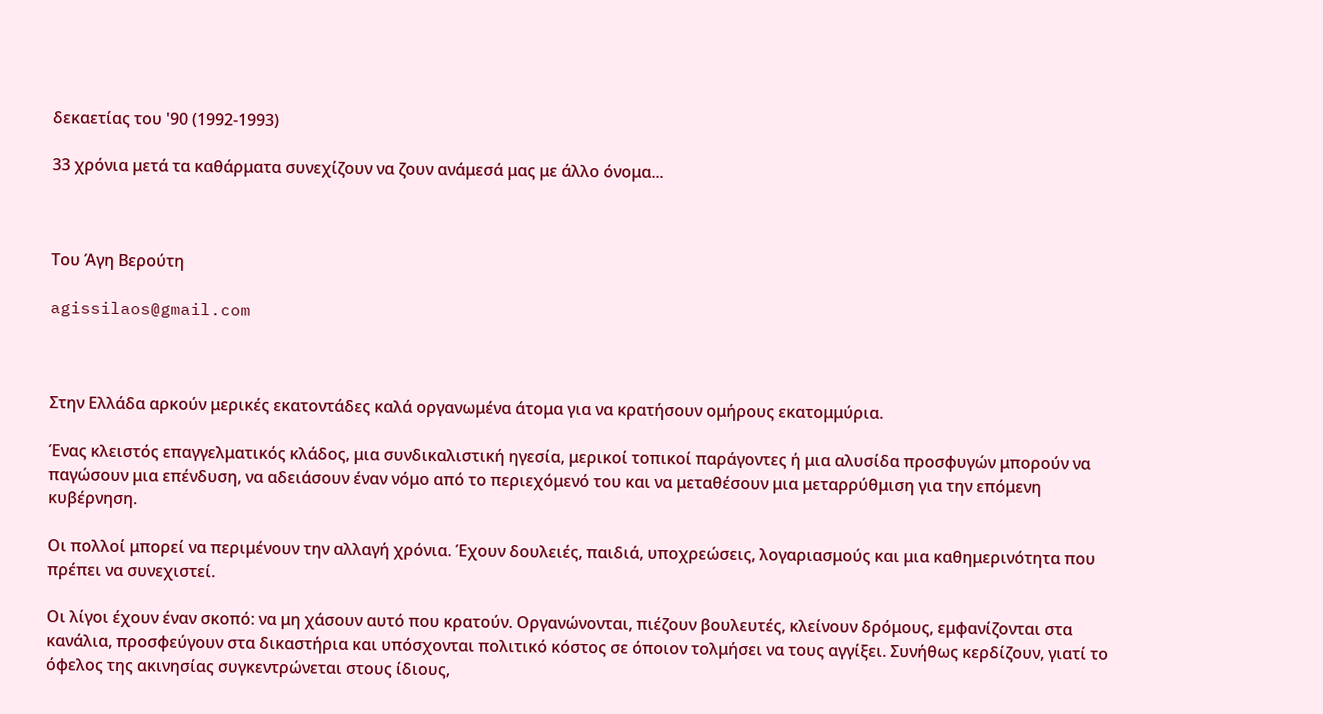δεκαετίας του '90 (1992-1993)

33 χρόνια μετά τα καθάρματα συνεχίζουν να ζουν ανάμεσά μας με άλλο όνομα...



Του Άγη Βερούτη

agissilaos@gmail.com



Στην Ελλάδα αρκούν μερικές εκατοντάδες καλά οργανωμένα άτομα για να κρατήσουν ομήρους εκατομμύρια.

Ένας κλειστός επαγγελματικός κλάδος, μια συνδικαλιστική ηγεσία, μερικοί τοπικοί παράγοντες ή μια αλυσίδα προσφυγών μπορούν να παγώσουν μια επένδυση, να αδειάσουν έναν νόμο από το περιεχόμενό του και να μεταθέσουν μια μεταρρύθμιση για την επόμενη κυβέρνηση.

Οι πολλοί μπορεί να περιμένουν την αλλαγή χρόνια. Έχουν δουλειές, παιδιά, υποχρεώσεις, λογαριασμούς και μια καθημερινότητα που πρέπει να συνεχιστεί.

Οι λίγοι έχουν έναν σκοπό: να μη χάσουν αυτό που κρατούν. Οργανώνονται, πιέζουν βουλευτές, κλείνουν δρόμους, εμφανίζονται στα κανάλια, προσφεύγουν στα δικαστήρια και υπόσχονται πολιτικό κόστος σε όποιον τολμήσει να τους αγγίξει. Συνήθως κερδίζουν, γιατί το όφελος της ακινησίας συγκεντρώνεται στους ίδιους,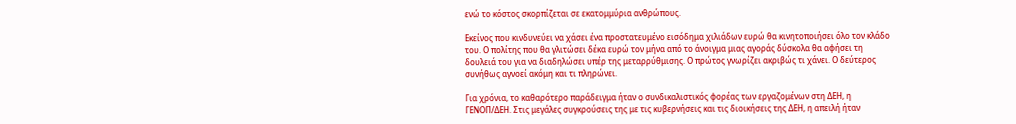ενώ το κόστος σκορπίζεται σε εκατομμύρια ανθρώπους.

Εκείνος που κινδυνεύει να χάσει ένα προστατευμένο εισόδημα χιλιάδων ευρώ θα κινητοποιήσει όλο τον κλάδο του. Ο πολίτης που θα γλιτώσει δέκα ευρώ τον μήνα από το άνοιγμα μιας αγοράς δύσκολα θα αφήσει τη δουλειά του για να διαδηλώσει υπέρ της μεταρρύθμισης. Ο πρώτος γνωρίζει ακριβώς τι χάνει. Ο δεύτερος συνήθως αγνοεί ακόμη και τι πληρώνει.

Για χρόνια, το καθαρότερο παράδειγμα ήταν ο συνδικαλιστικός φορέας των εργαζομένων στη ΔΕΗ, η ΓΕΝΟΠ/ΔΕΗ. Στις μεγάλες συγκρούσεις της με τις κυβερνήσεις και τις διοικήσεις της ΔΕΗ, η απειλή ήταν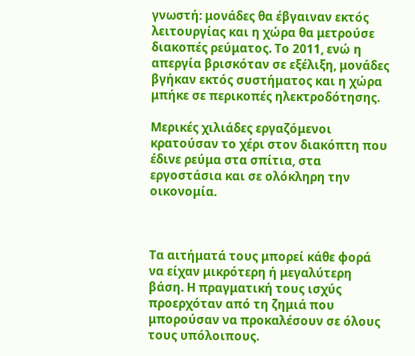γνωστή: μονάδες θα έβγαιναν εκτός λειτουργίας και η χώρα θα μετρούσε διακοπές ρεύματος. Το 2011, ενώ η απεργία βρισκόταν σε εξέλιξη, μονάδες βγήκαν εκτός συστήματος και η χώρα μπήκε σε περικοπές ηλεκτροδότησης.

Μερικές χιλιάδες εργαζόμενοι κρατούσαν το χέρι στον διακόπτη που έδινε ρεύμα στα σπίτια, στα εργοστάσια και σε ολόκληρη την οικονομία.



Τα αιτήματά τους μπορεί κάθε φορά να είχαν μικρότερη ή μεγαλύτερη βάση. Η πραγματική τους ισχύς προερχόταν από τη ζημιά που μπορούσαν να προκαλέσουν σε όλους τους υπόλοιπους.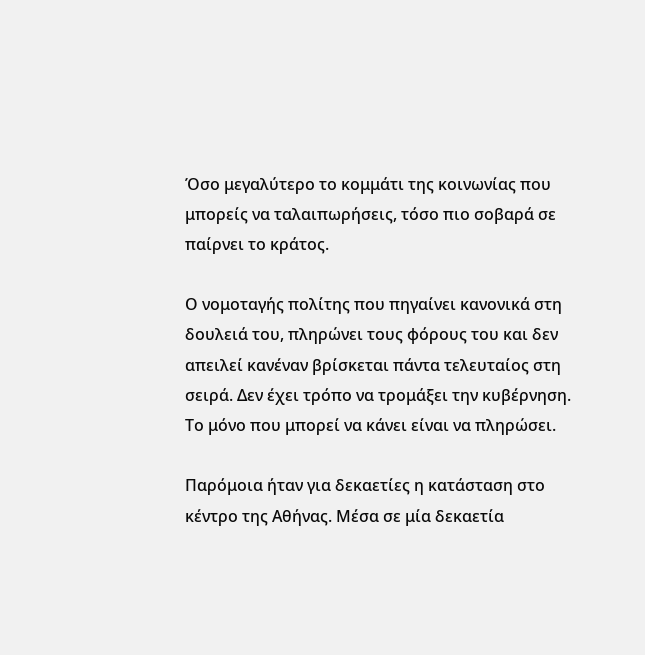Όσο μεγαλύτερο το κομμάτι της κοινωνίας που μπορείς να ταλαιπωρήσεις, τόσο πιο σοβαρά σε παίρνει το κράτος.

Ο νομοταγής πολίτης που πηγαίνει κανονικά στη δουλειά του, πληρώνει τους φόρους του και δεν απειλεί κανέναν βρίσκεται πάντα τελευταίος στη σειρά. Δεν έχει τρόπο να τρομάξει την κυβέρνηση. Το μόνο που μπορεί να κάνει είναι να πληρώσει.

Παρόμοια ήταν για δεκαετίες η κατάσταση στο κέντρο της Αθήνας. Μέσα σε μία δεκαετία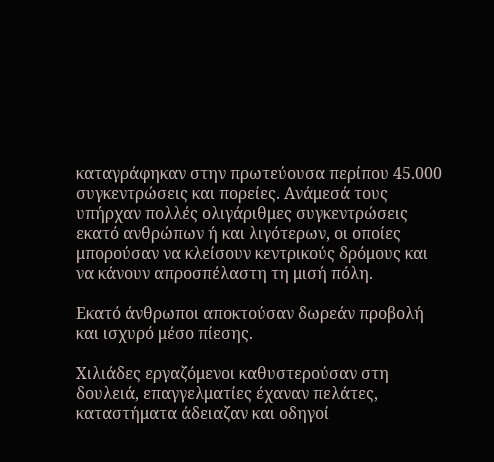καταγράφηκαν στην πρωτεύουσα περίπου 45.000 συγκεντρώσεις και πορείες. Ανάμεσά τους υπήρχαν πολλές ολιγάριθμες συγκεντρώσεις εκατό ανθρώπων ή και λιγότερων, οι οποίες μπορούσαν να κλείσουν κεντρικούς δρόμους και να κάνουν απροσπέλαστη τη μισή πόλη.

Εκατό άνθρωποι αποκτούσαν δωρεάν προβολή και ισχυρό μέσο πίεσης.

Χιλιάδες εργαζόμενοι καθυστερούσαν στη δουλειά, επαγγελματίες έχαναν πελάτες, καταστήματα άδειαζαν και οδηγοί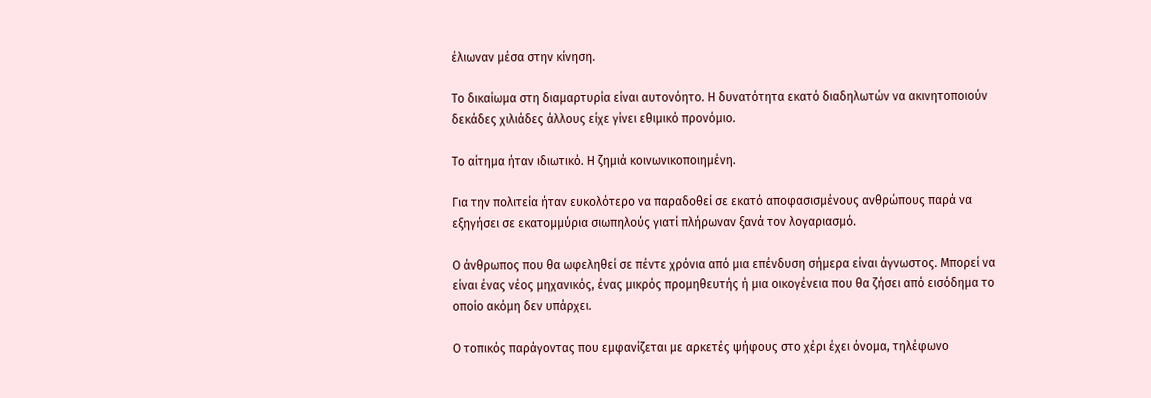έλιωναν μέσα στην κίνηση.

Το δικαίωμα στη διαμαρτυρία είναι αυτονόητο. Η δυνατότητα εκατό διαδηλωτών να ακινητοποιούν δεκάδες χιλιάδες άλλους είχε γίνει εθιμικό προνόμιο.

Το αίτημα ήταν ιδιωτικό. Η ζημιά κοινωνικοποιημένη.

Για την πολιτεία ήταν ευκολότερο να παραδοθεί σε εκατό αποφασισμένους ανθρώπους παρά να εξηγήσει σε εκατομμύρια σιωπηλούς γιατί πλήρωναν ξανά τον λογαριασμό.

Ο άνθρωπος που θα ωφεληθεί σε πέντε χρόνια από μια επένδυση σήμερα είναι άγνωστος. Μπορεί να είναι ένας νέος μηχανικός, ένας μικρός προμηθευτής ή μια οικογένεια που θα ζήσει από εισόδημα το οποίο ακόμη δεν υπάρχει.

Ο τοπικός παράγοντας που εμφανίζεται με αρκετές ψήφους στο χέρι έχει όνομα, τηλέφωνο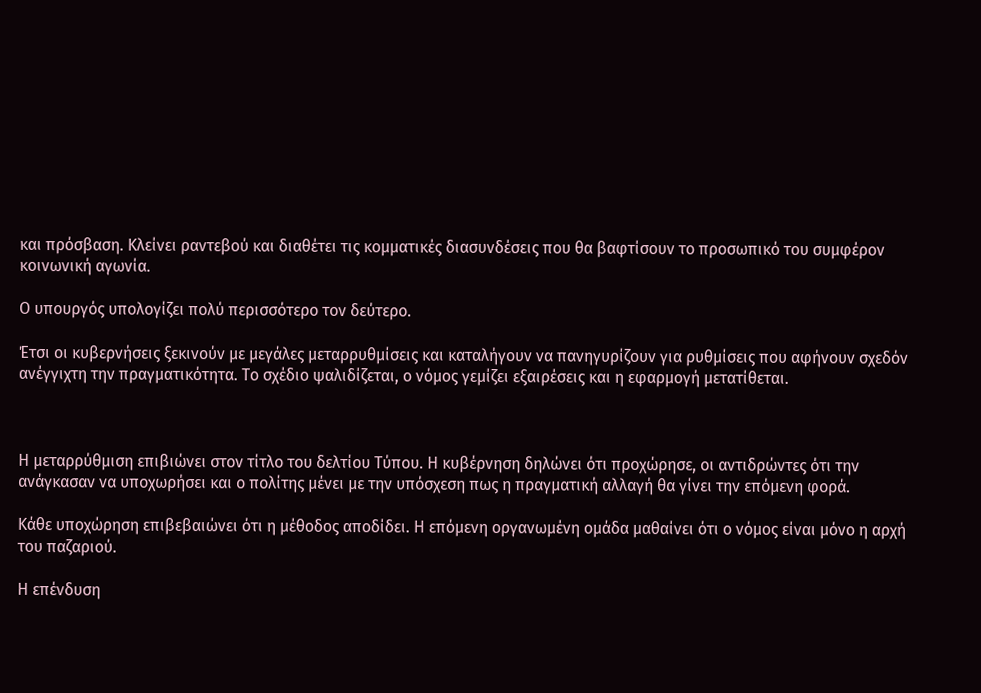και πρόσβαση. Κλείνει ραντεβού και διαθέτει τις κομματικές διασυνδέσεις που θα βαφτίσουν το προσωπικό του συμφέρον κοινωνική αγωνία.

Ο υπουργός υπολογίζει πολύ περισσότερο τον δεύτερο.

Έτσι οι κυβερνήσεις ξεκινούν με μεγάλες μεταρρυθμίσεις και καταλήγουν να πανηγυρίζουν για ρυθμίσεις που αφήνουν σχεδόν ανέγγιχτη την πραγματικότητα. Το σχέδιο ψαλιδίζεται, ο νόμος γεμίζει εξαιρέσεις και η εφαρμογή μετατίθεται.



Η μεταρρύθμιση επιβιώνει στον τίτλο του δελτίου Τύπου. Η κυβέρνηση δηλώνει ότι προχώρησε, οι αντιδρώντες ότι την ανάγκασαν να υποχωρήσει και ο πολίτης μένει με την υπόσχεση πως η πραγματική αλλαγή θα γίνει την επόμενη φορά.

Κάθε υποχώρηση επιβεβαιώνει ότι η μέθοδος αποδίδει. Η επόμενη οργανωμένη ομάδα μαθαίνει ότι ο νόμος είναι μόνο η αρχή του παζαριού.

Η επένδυση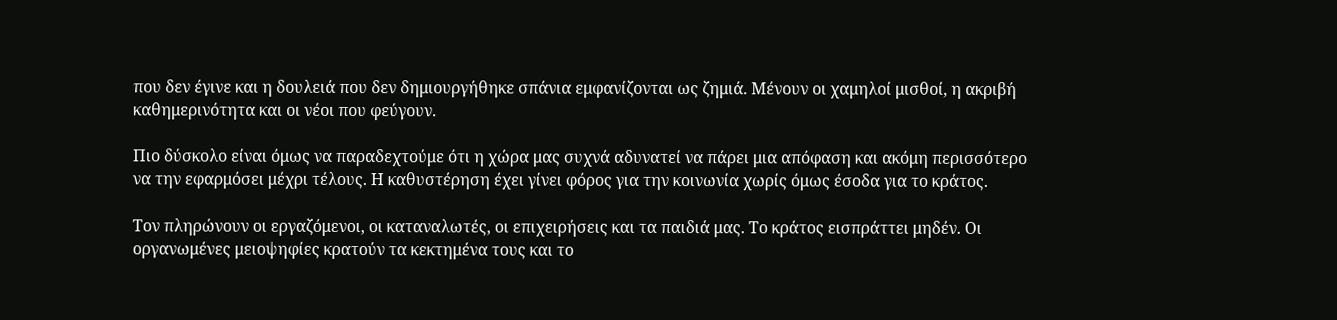που δεν έγινε και η δουλειά που δεν δημιουργήθηκε σπάνια εμφανίζονται ως ζημιά. Μένουν οι χαμηλοί μισθοί, η ακριβή καθημερινότητα και οι νέοι που φεύγουν.

Πιο δύσκολο είναι όμως να παραδεχτούμε ότι η χώρα μας συχνά αδυνατεί να πάρει μια απόφαση και ακόμη περισσότερο να την εφαρμόσει μέχρι τέλους. Η καθυστέρηση έχει γίνει φόρος για την κοινωνία χωρίς όμως έσοδα για το κράτος.

Τον πληρώνουν οι εργαζόμενοι, οι καταναλωτές, οι επιχειρήσεις και τα παιδιά μας. Το κράτος εισπράττει μηδέν. Οι οργανωμένες μειοψηφίες κρατούν τα κεκτημένα τους και το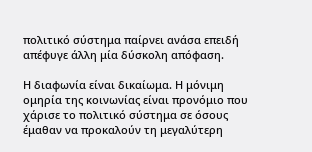πολιτικό σύστημα παίρνει ανάσα επειδή απέφυγε άλλη μία δύσκολη απόφαση.

Η διαφωνία είναι δικαίωμα. Η μόνιμη ομηρία της κοινωνίας είναι προνόμιο που χάρισε το πολιτικό σύστημα σε όσους έμαθαν να προκαλούν τη μεγαλύτερη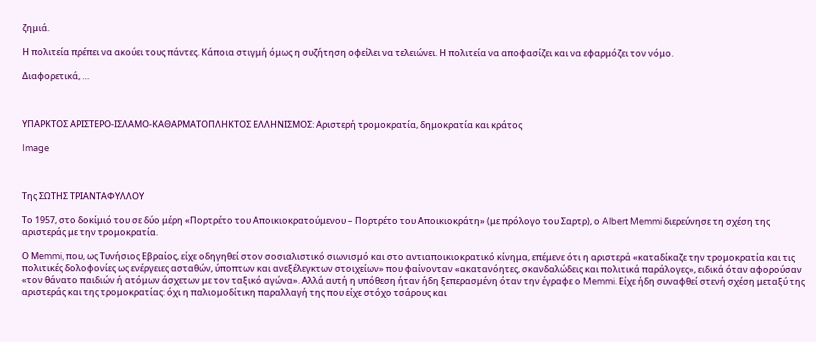ζημιά.

Η πολιτεία πρέπει να ακούει τους πάντες. Κάποια στιγμή όμως η συζήτηση οφείλει να τελειώνει. Η πολιτεία να αποφασίζει και να εφαρμόζει τον νόμο.

Διαφορετικά, …



ΥΠΑΡΚΤΟΣ ΑΡΙΣΤΕΡΟ-ΙΣΛΑΜΟ-ΚΑΘΑΡΜΑΤΟΠΛΗΚΤΟΣ ΕΛΛΗΝΙΣΜΟΣ: Αριστερή τρομοκρατία, δημοκρατία και κράτος

Image



Της ΣΩΤΗΣ ΤΡΙΑΝΤΑΦΥΛΛΟΥ

Tο 1957, στο δοκίμιό του σε δύο μέρη «Πορτρέτο του Αποικιοκρατούμενου – Πορτρέτο του Αποικιοκράτη» (με πρόλογο του Σαρτρ), ο Albert Memmi διερεύνησε τη σχέση της αριστεράς με την τρομοκρατία.

Ο Μemmi, που, ως Τυνήσιος Εβραίος, είχε οδηγηθεί στον σοσιαλιστικό σιωνισμό και στο αντιαποικιοκρατικό κίνημα, επέμενε ότι η αριστερά «καταδίκαζε την τρομοκρατία και τις πολιτικές δολοφονίες ως ενέργειες ασταθών, ύποπτων και ανεξέλεγκτων στοιχείων» που φαίνονταν «ακατανόητες, σκανδαλώδεις και πολιτικά παράλογες», ειδικά όταν αφορούσαν «τον θάνατο παιδιών ή ατόμων άσχετων με τον ταξικό αγώνα». Αλλά αυτή η υπόθεση ήταν ήδη ξεπερασμένη όταν την έγραφε ο Memmi. Είχε ήδη συναφθεί στενή σχέση μεταξύ της αριστεράς και της τρομοκρατίας: όχι η παλιομοδίτικη παραλλαγή της που είχε στόχο τσάρους και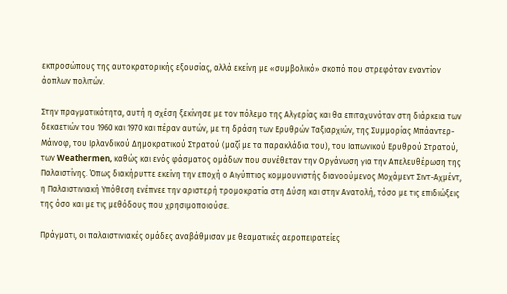εκπροσώπους της αυτοκρατορικής εξουσίας, αλλά εκείνη με «συμβολικό» σκοπό που στρεφόταν εναντίον άοπλων πολιτών.

Στην πραγματικότητα, αυτή η σχέση ξεκίνησε με τον πόλεμο της Αλγερίας και θα επιταχυνόταν στη διάρκεια των δεκαετιών του 1960 και 1970 και πέραν αυτών, με τη δράση των Ερυθρών Ταξιαρχιών, της Συμμορίας Μπάαντερ-Μάινοφ, του Ιρλανδικού Δημοκρατικού Στρατού (μαζί με τα παρακλάδια του), του Ιαπωνικού Ερυθρού Στρατού, των Weathermen, καθώς και ενός φάσματος ομάδων που συνέθεταν την Οργάνωση για την Απελευθέρωση της Παλαιστίνης. Όπως διακήρυττε εκείνη την εποχή ο Αιγύπτιος κομμουνιστής διανοούμενος Μοχάμεντ Σιντ-Αχμέντ, η Παλαιστινιακή Υπόθεση ενέπνεε την αριστερή τρομοκρατία στη Δύση και στην Ανατολή, τόσο με τις επιδιώξεις της όσο και με τις μεθόδους που χρησιμοποιούσε.

Πράγματι, οι παλαιστινιακές ομάδες αναβάθμισαν με θεαματικές αεροπειρατείες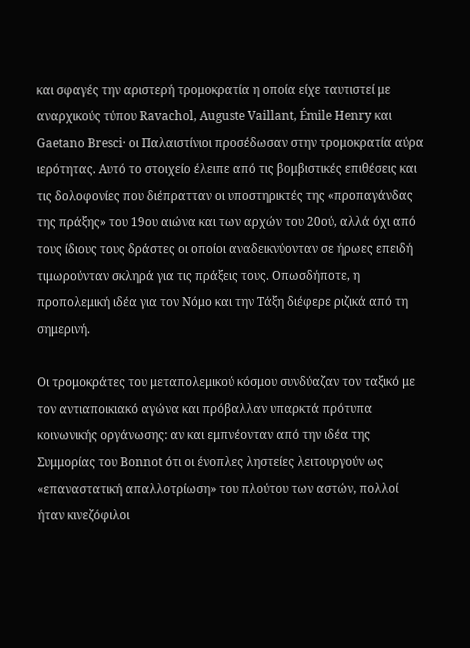και σφαγές την αριστερή τρομοκρατία η οποία είχε ταυτιστεί με αναρχικούς τύπου Ravachol, Auguste Vaillant, Émile Henry και Gaetano Bresci· οι Παλαιστίνιοι προσέδωσαν στην τρομοκρατία αύρα ιερότητας. Αυτό το στοιχείο έλειπε από τις βομβιστικές επιθέσεις και τις δολοφονίες που διέπρατταν οι υποστηρικτές της «προπαγάνδας της πράξης» του 19ου αιώνα και των αρχών του 20ού, αλλά όχι από τους ίδιους τους δράστες οι οποίοι αναδεικνύονταν σε ήρωες επειδή τιμωρούνταν σκληρά για τις πράξεις τους. Οπωσδήποτε, η προπολεμική ιδέα για τον Νόμο και την Τάξη διέφερε ριζικά από τη σημερινή.

Οι τρομοκράτες του μεταπολεμικού κόσμου συνδύαζαν τον ταξικό με τον αντιαποικιακό αγώνα και πρόβαλλαν υπαρκτά πρότυπα κοινωνικής οργάνωσης: αν και εμπνέονταν από την ιδέα της Συμμορίας του Bonnot ότι οι ένοπλες ληστείες λειτουργούν ως «επαναστατική απαλλοτρίωση» του πλούτου των αστών, πολλοί ήταν κινεζόφιλοι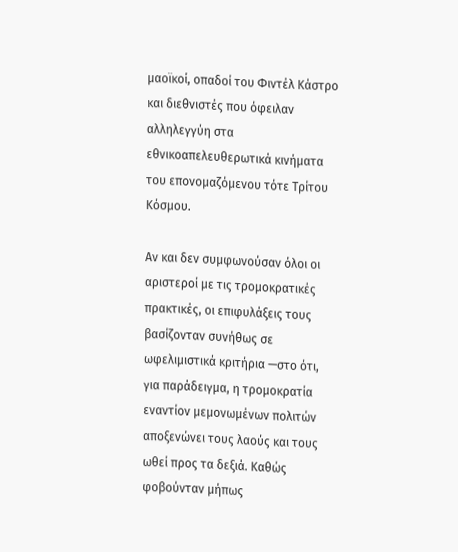μαοϊκοί, οπαδοί του Φιντέλ Κάστρο και διεθνιστές που όφειλαν αλληλεγγύη στα εθνικοαπελευθερωτικά κινήματα του επονομαζόμενου τότε Τρίτου Κόσμου.

Αν και δεν συμφωνούσαν όλοι οι αριστεροί με τις τρομοκρατικές πρακτικές, οι επιφυλάξεις τους βασίζονταν συνήθως σε ωφελιμιστικά κριτήρια —στο ότι, για παράδειγμα, η τρομοκρατία εναντίον μεμονωμένων πολιτών αποξενώνει τους λαούς και τους ωθεί προς τα δεξιά. Καθώς φοβούνταν μήπως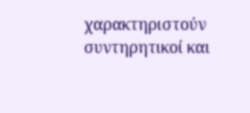χαρακτηριστούν συντηρητικοί και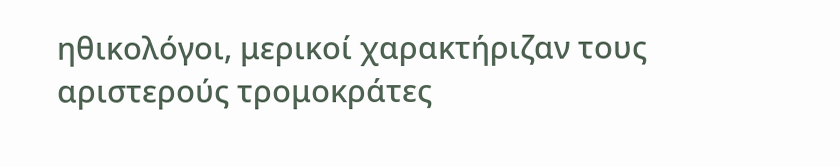ηθικολόγοι, μερικοί χαρακτήριζαν τους αριστερούς τρομοκράτες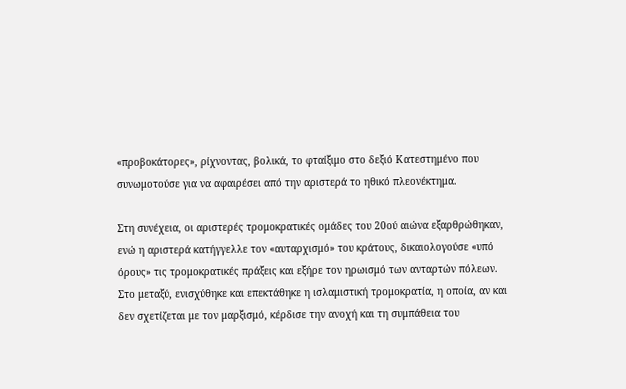«προβοκάτορες», ρίχνοντας, βολικά, το φταίξιμο στο δεξιό Κατεστημένο που συνωμοτούσε για να αφαιρέσει από την αριστερά το ηθικό πλεονέκτημα.

Στη συνέχεια, οι αριστερές τρομοκρατικές ομάδες του 20ού αιώνα εξαρθρώθηκαν, ενώ η αριστερά κατήγγελλε τον «αυταρχισμό» του κράτους, δικαιολογούσε «υπό όρους» τις τρομοκρατικές πράξεις και εξήρε τον ηρωισμό των ανταρτών πόλεων. Στο μεταξύ, ενισχύθηκε και επεκτάθηκε η ισλαμιστική τρομοκρατία, η οποία, αν και δεν σχετίζεται με τον μαρξισμό, κέρδισε την ανοχή και τη συμπάθεια του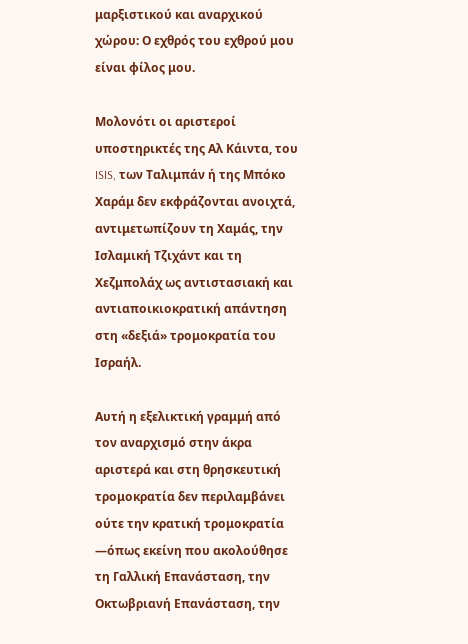μαρξιστικού και αναρχικού χώρου: Ο εχθρός του εχθρού μου είναι φίλος μου.

Μολονότι οι αριστεροί υποστηρικτές της Αλ Κάιντα, του ISIS, των Ταλιμπάν ή της Μπόκο Χαράμ δεν εκφράζονται ανοιχτά, αντιμετωπίζουν τη Χαμάς, την Ισλαμική Τζιχάντ και τη Χεζμπολάχ ως αντιστασιακή και αντιαποικιοκρατική απάντηση στη «δεξιά» τρομοκρατία του Ισραήλ.

Αυτή η εξελικτική γραμμή από τον αναρχισμό στην άκρα αριστερά και στη θρησκευτική τρομοκρατία δεν περιλαμβάνει ούτε την κρατική τρομοκρατία —όπως εκείνη που ακολούθησε τη Γαλλική Επανάσταση, την Οκτωβριανή Επανάσταση, την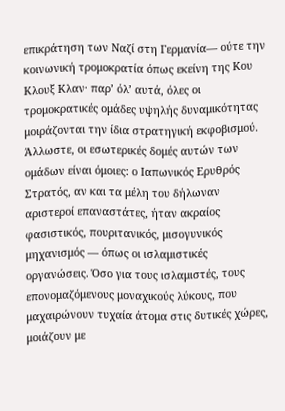επικράτηση των Ναζί στη Γερμανία— ούτε την κοινωνική τρομοκρατία όπως εκείνη της Κου Κλουξ Κλαν· παρ’ όλ’ αυτά, όλες οι τρομοκρατικές ομάδες υψηλής δυναμικότητας μοιράζονται την ίδια στρατηγική εκφοβισμού. Άλλωστε, οι εσωτερικές δομές αυτών των ομάδων είναι όμοιες: ο Ιαπωνικός Ερυθρός Στρατός, αν και τα μέλη του δήλωναν αριστεροί επαναστάτες, ήταν ακραίος φασιστικός, πουριτανικός, μισογυνικός μηχανισμός — όπως οι ισλαμιστικές οργανώσεις. Όσο για τους ισλαμιστές, τους επονομαζόμενους μοναχικούς λύκους, που μαχαιρώνουν τυχαία άτομα στις δυτικές χώρες, μοιάζουν με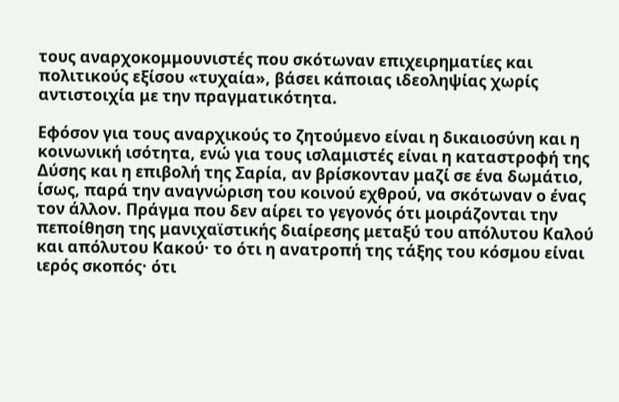τους αναρχοκομμουνιστές που σκότωναν επιχειρηματίες και πολιτικούς εξίσου «τυχαία», βάσει κάποιας ιδεοληψίας χωρίς αντιστοιχία με την πραγματικότητα.

Εφόσον για τους αναρχικούς το ζητούμενο είναι η δικαιοσύνη και η κοινωνική ισότητα, ενώ για τους ισλαμιστές είναι η καταστροφή της Δύσης και η επιβολή της Σαρία, αν βρίσκονταν μαζί σε ένα δωμάτιο, ίσως, παρά την αναγνώριση του κοινού εχθρού, να σκότωναν ο ένας τον άλλον. Πράγμα που δεν αίρει το γεγονός ότι μοιράζονται την πεποίθηση της μανιχαϊστικής διαίρεσης μεταξύ του απόλυτου Καλού και απόλυτου Κακού· το ότι η ανατροπή της τάξης του κόσμου είναι ιερός σκοπός· ότι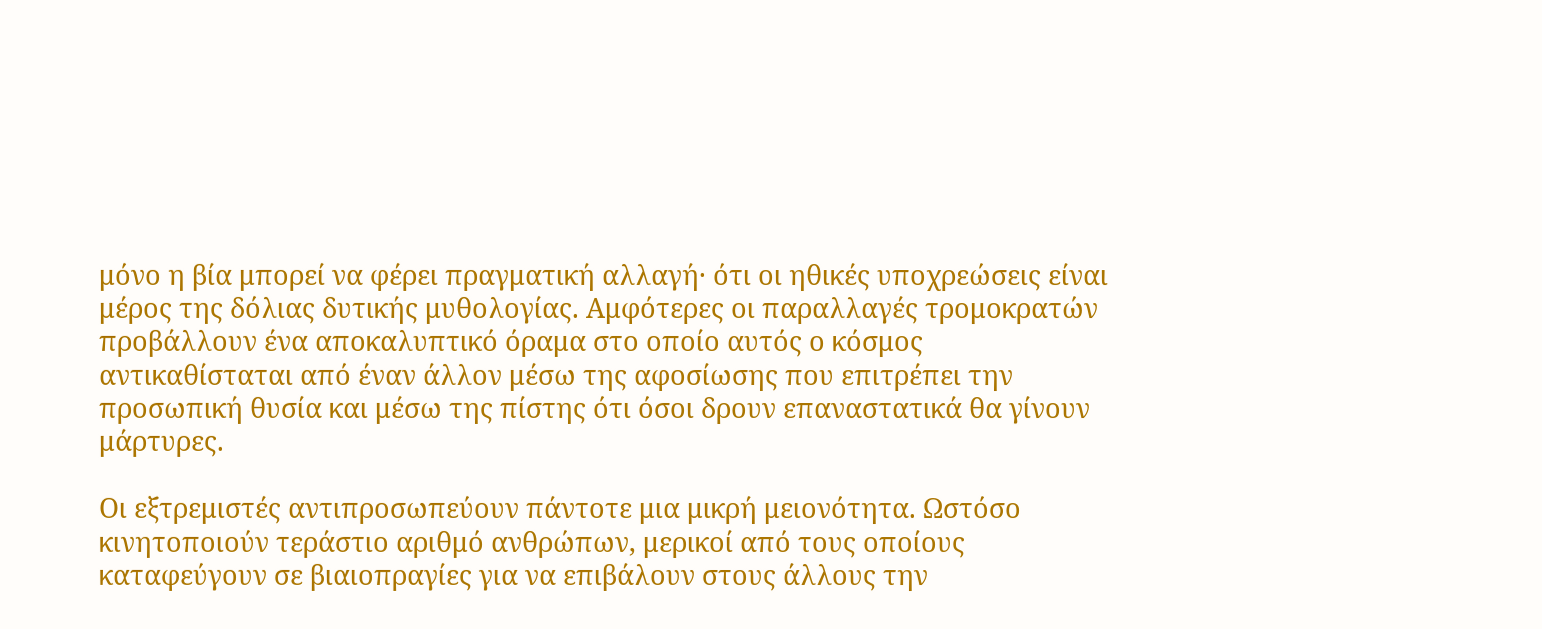μόνο η βία μπορεί να φέρει πραγματική αλλαγή· ότι οι ηθικές υποχρεώσεις είναι μέρος της δόλιας δυτικής μυθολογίας. Αμφότερες οι παραλλαγές τρομοκρατών προβάλλουν ένα αποκαλυπτικό όραμα στο οποίο αυτός ο κόσμος αντικαθίσταται από έναν άλλον μέσω της αφοσίωσης που επιτρέπει την προσωπική θυσία και μέσω της πίστης ότι όσοι δρουν επαναστατικά θα γίνουν μάρτυρες.

Οι εξτρεμιστές αντιπροσωπεύουν πάντοτε μια μικρή μειονότητα. Ωστόσο κινητοποιούν τεράστιο αριθμό ανθρώπων, μερικοί από τους οποίους καταφεύγουν σε βιαιοπραγίες για να επιβάλουν στους άλλους την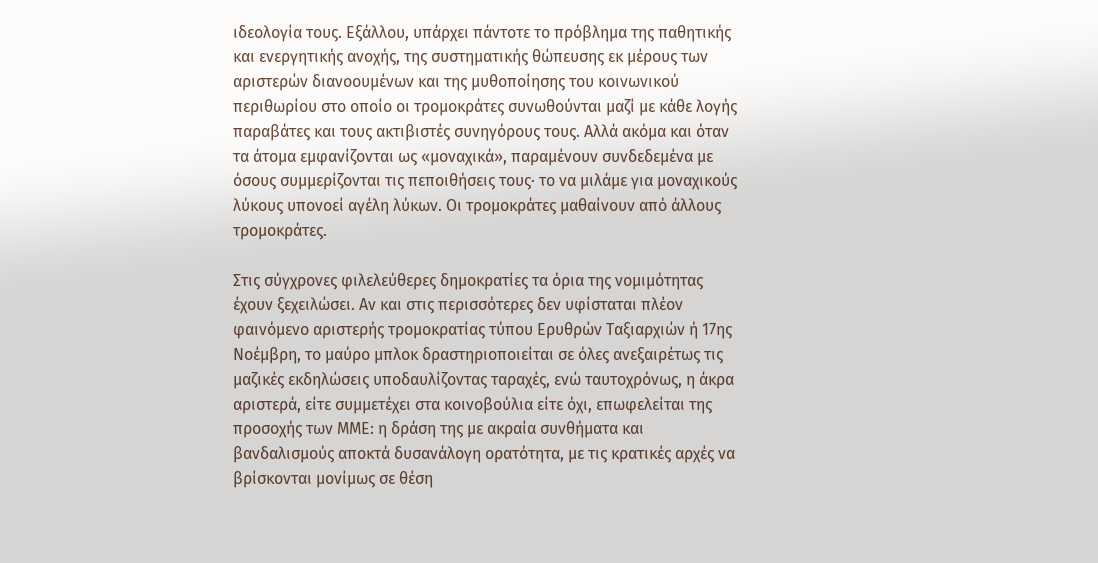ιδεολογία τους. Εξάλλου, υπάρχει πάντοτε το πρόβλημα της παθητικής και ενεργητικής ανοχής, της συστηματικής θώπευσης εκ μέρους των αριστερών διανοουμένων και της μυθοποίησης του κοινωνικού περιθωρίου στο οποίο οι τρομοκράτες συνωθούνται μαζί με κάθε λογής παραβάτες και τους ακτιβιστές συνηγόρους τους. Αλλά ακόμα και όταν τα άτομα εμφανίζονται ως «μοναχικά», παραμένουν συνδεδεμένα με όσους συμμερίζονται τις πεποιθήσεις τους· το να μιλάμε για μοναχικούς λύκους υπονοεί αγέλη λύκων. Οι τρομοκράτες μαθαίνουν από άλλους τρομοκράτες.

Στις σύγχρονες φιλελεύθερες δημοκρατίες τα όρια της νομιμότητας έχουν ξεχειλώσει. Αν και στις περισσότερες δεν υφίσταται πλέον φαινόμενο αριστερής τρομοκρατίας τύπου Ερυθρών Ταξιαρχιών ή 17ης Νοέμβρη, το μαύρο μπλοκ δραστηριοποιείται σε όλες ανεξαιρέτως τις μαζικές εκδηλώσεις υποδαυλίζοντας ταραχές, ενώ ταυτοχρόνως, η άκρα αριστερά, είτε συμμετέχει στα κοινοβούλια είτε όχι, επωφελείται της προσοχής των ΜΜΕ: η δράση της με ακραία συνθήματα και βανδαλισμούς αποκτά δυσανάλογη ορατότητα, με τις κρατικές αρχές να βρίσκονται μονίμως σε θέση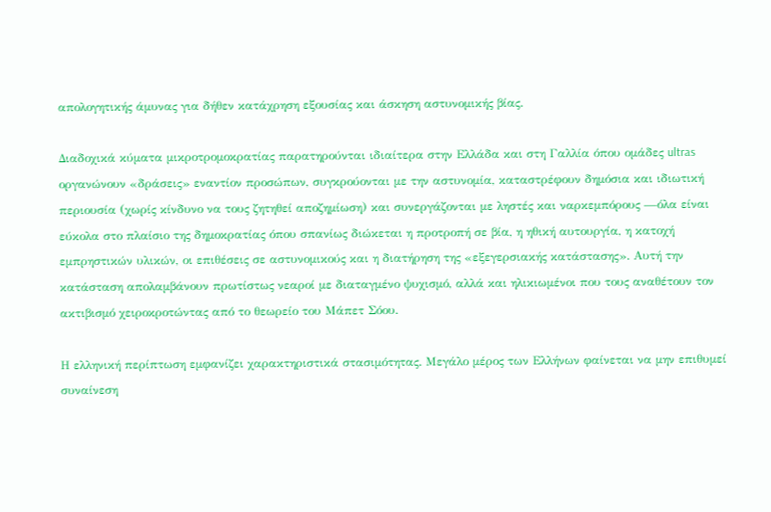απολογητικής άμυνας για δήθεν κατάχρηση εξουσίας και άσκηση αστυνομικής βίας.

Διαδοχικά κύματα μικροτρομοκρατίας παρατηρούνται ιδιαίτερα στην Ελλάδα και στη Γαλλία όπου ομάδες ultras οργανώνουν «δράσεις» εναντίον προσώπων, συγκρούονται με την αστυνομία, καταστρέφουν δημόσια και ιδιωτική περιουσία (χωρίς κίνδυνο να τους ζητηθεί αποζημίωση) και συνεργάζονται με ληστές και ναρκεμπόρους —όλα είναι εύκολα στο πλαίσιο της δημοκρατίας όπου σπανίως διώκεται η προτροπή σε βία, η ηθική αυτουργία, η κατοχή εμπρηστικών υλικών, οι επιθέσεις σε αστυνομικούς και η διατήρηση της «εξεγερσιακής κατάστασης». Αυτή την κατάσταση απολαμβάνουν πρωτίστως νεαροί με διαταγμένο ψυχισμό, αλλά και ηλικιωμένοι που τους αναθέτουν τον ακτιβισμό χειροκροτώντας από το θεωρείο του Μάπετ Σόου.

Η ελληνική περίπτωση εμφανίζει χαρακτηριστικά στασιμότητας. Μεγάλο μέρος των Ελλήνων φαίνεται να μην επιθυμεί συναίνεση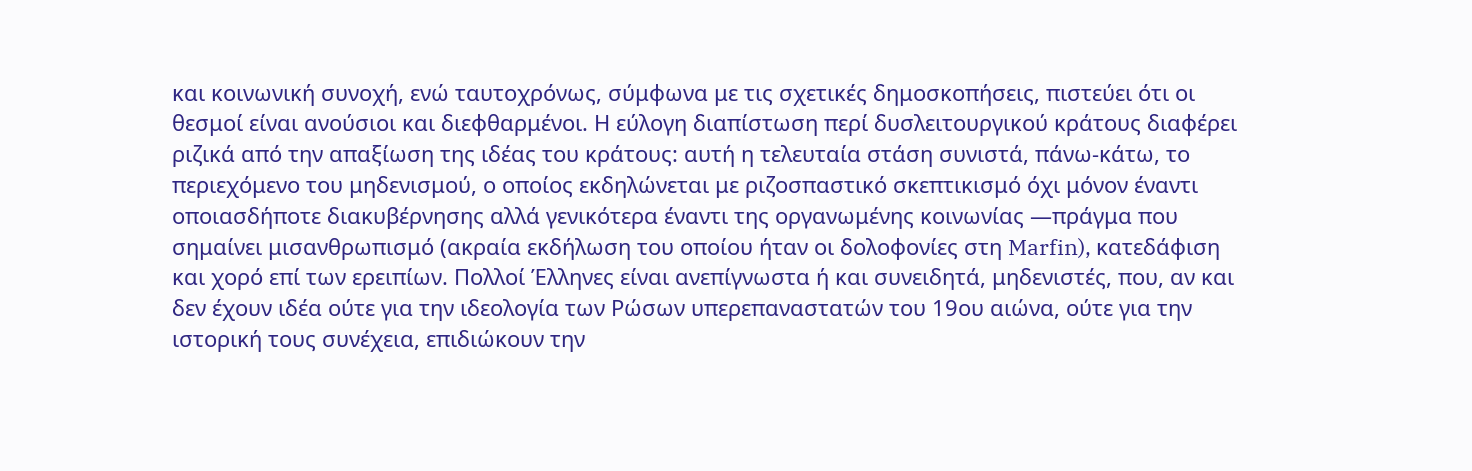και κοινωνική συνοχή, ενώ ταυτοχρόνως, σύμφωνα με τις σχετικές δημοσκοπήσεις, πιστεύει ότι οι θεσμοί είναι ανούσιοι και διεφθαρμένοι. Η εύλογη διαπίστωση περί δυσλειτουργικού κράτους διαφέρει ριζικά από την απαξίωση της ιδέας του κράτους: αυτή η τελευταία στάση συνιστά, πάνω-κάτω, το περιεχόμενο του μηδενισμού, ο οποίος εκδηλώνεται με ριζοσπαστικό σκεπτικισμό όχι μόνον έναντι οποιασδήποτε διακυβέρνησης αλλά γενικότερα έναντι της οργανωμένης κοινωνίας —πράγμα που σημαίνει μισανθρωπισμό (ακραία εκδήλωση του οποίου ήταν οι δολοφονίες στη Marfin), κατεδάφιση και χορό επί των ερειπίων. Πολλοί Έλληνες είναι ανεπίγνωστα ή και συνειδητά, μηδενιστές, που, αν και δεν έχουν ιδέα ούτε για την ιδεολογία των Ρώσων υπερεπαναστατών του 19ου αιώνα, ούτε για την ιστορική τους συνέχεια, επιδιώκουν την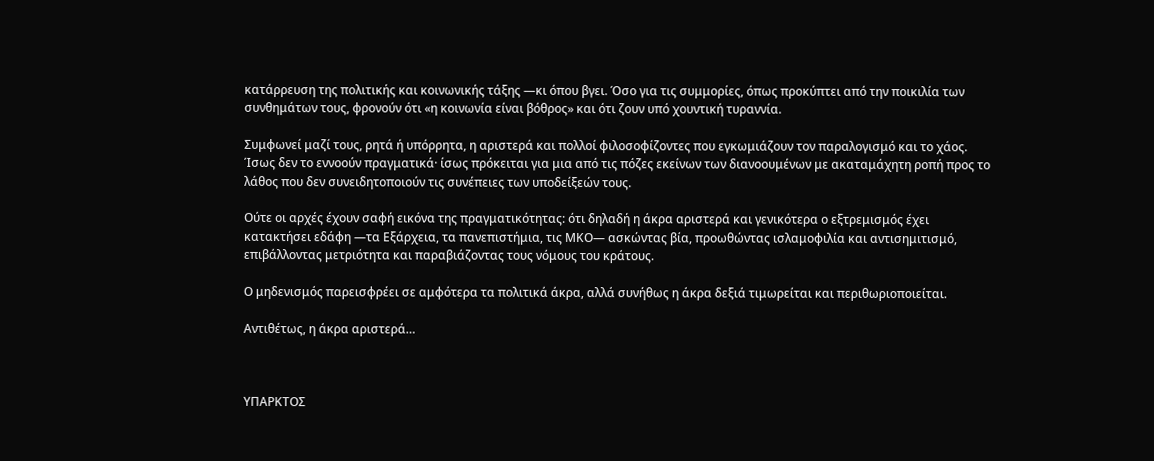κατάρρευση της πολιτικής και κοινωνικής τάξης —κι όπου βγει. Όσο για τις συμμορίες, όπως προκύπτει από την ποικιλία των συνθημάτων τους, φρονούν ότι «η κοινωνία είναι βόθρος» και ότι ζουν υπό χουντική τυραννία.

Συμφωνεί μαζί τους, ρητά ή υπόρρητα, η αριστερά και πολλοί φιλοσοφίζοντες που εγκωμιάζουν τον παραλογισμό και το χάος. Ίσως δεν το εννοούν πραγματικά· ίσως πρόκειται για μια από τις πόζες εκείνων των διανοουμένων με ακαταμάχητη ροπή προς το λάθος που δεν συνειδητοποιούν τις συνέπειες των υποδείξεών τους.

Ούτε οι αρχές έχουν σαφή εικόνα της πραγματικότητας: ότι δηλαδή η άκρα αριστερά και γενικότερα ο εξτρεμισμός έχει κατακτήσει εδάφη —τα Εξάρχεια, τα πανεπιστήμια, τις ΜΚΟ— ασκώντας βία, προωθώντας ισλαμοφιλία και αντισημιτισμό, επιβάλλοντας μετριότητα και παραβιάζοντας τους νόμους του κράτους.

Ο μηδενισμός παρεισφρέει σε αμφότερα τα πολιτικά άκρα, αλλά συνήθως η άκρα δεξιά τιμωρείται και περιθωριοποιείται.

Αντιθέτως, η άκρα αριστερά…



ΥΠΑΡΚΤΟΣ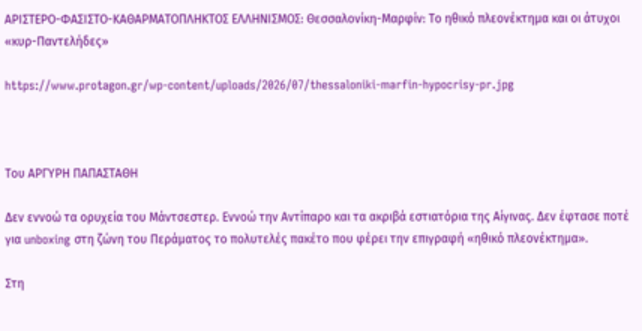ΑΡΙΣΤΕΡΟ-ΦΑΣΙΣΤΟ-ΚΑΘΑΡΜΑΤΟΠΛΗΚΤΟΣ ΕΛΛΗΝΙΣΜΟΣ: Θεσσαλονίκη-Μαρφίν: Το ηθικό πλεονέκτημα και οι άτυχοι «κυρ-Παντελήδες»

https://www.protagon.gr/wp-content/uploads/2026/07/thessaloniki-marfin-hypocrisy-pr.jpg



Του ΑΡΓΥΡΗ ΠΑΠΑΣΤΑΘΗ

Δεν εννοώ τα ορυχεία του Μάντσεστερ. Εννοώ την Αντίπαρο και τα ακριβά εστιατόρια της Αίγινας. Δεν έφτασε ποτέ για unboxing στη ζώνη του Περάματος το πολυτελές πακέτο που φέρει την επιγραφή «ηθικό πλεονέκτημα».

Στη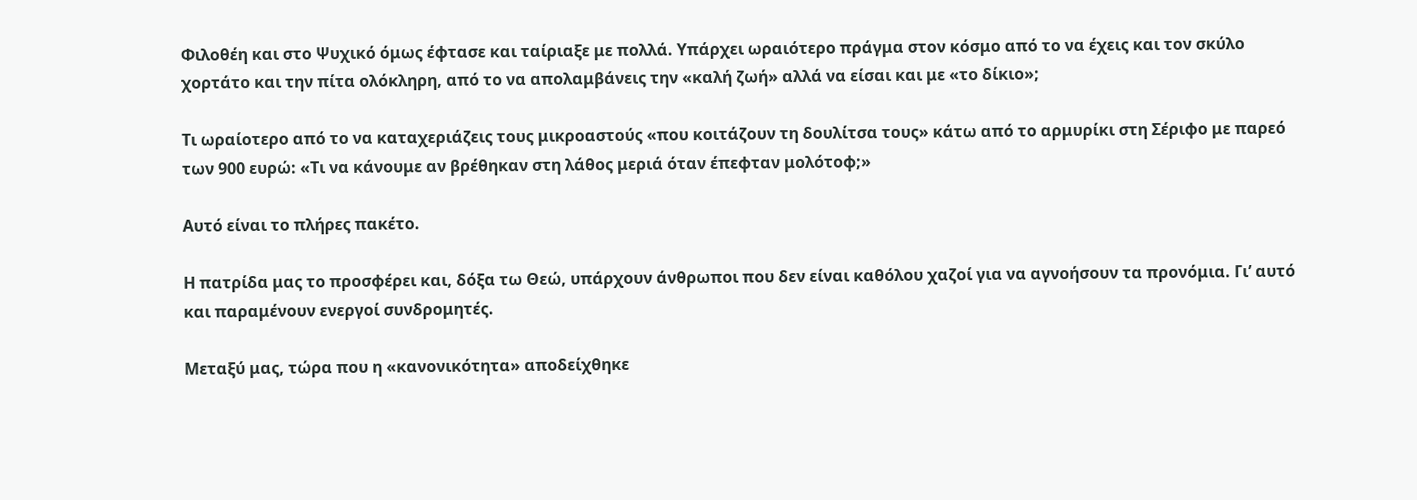Φιλοθέη και στο Ψυχικό όμως έφτασε και ταίριαξε με πολλά. Υπάρχει ωραιότερο πράγμα στον κόσμο από το να έχεις και τον σκύλο χορτάτο και την πίτα ολόκληρη, από το να απολαμβάνεις την «καλή ζωή» αλλά να είσαι και με «το δίκιο»;

Τι ωραίοτερο από το να καταχεριάζεις τους μικροαστούς «που κοιτάζουν τη δουλίτσα τους» κάτω από το αρμυρίκι στη Σέριφο με παρεό των 900 ευρώ: «Τι να κάνουμε αν βρέθηκαν στη λάθος μεριά όταν έπεφταν μολότοφ;»

Αυτό είναι το πλήρες πακέτο.

Η πατρίδα μας το προσφέρει και, δόξα τω Θεώ, υπάρχουν άνθρωποι που δεν είναι καθόλου χαζοί για να αγνοήσουν τα προνόμια. Γι’ αυτό και παραμένουν ενεργοί συνδρομητές.

Μεταξύ μας, τώρα που η «κανονικότητα» αποδείχθηκε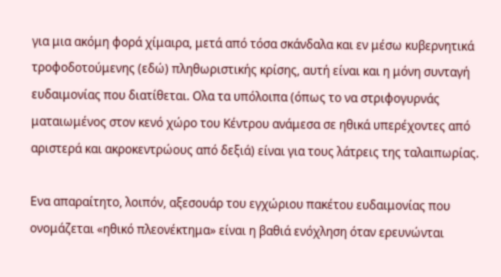για μια ακόμη φορά χίμαιρα, μετά από τόσα σκάνδαλα και εν μέσω κυβερνητικά τροφοδοτούμενης (εδώ) πληθωριστικής κρίσης, αυτή είναι και η μόνη συνταγή ευδαιμονίας που διατίθεται. Ολα τα υπόλοιπα (όπως το να στριφογυρνάς ματαιωμένος στον κενό χώρο του Κέντρου ανάμεσα σε ηθικά υπερέχοντες από αριστερά και ακροκεντρώους από δεξιά) είναι για τους λάτρεις της ταλαιπωρίας.

Ενα απαραίτητο, λοιπόν, αξεσουάρ του εγχώριου πακέτου ευδαιμονίας που ονομάζεται «ηθικό πλεονέκτημα» είναι η βαθιά ενόχληση όταν ερευνώνται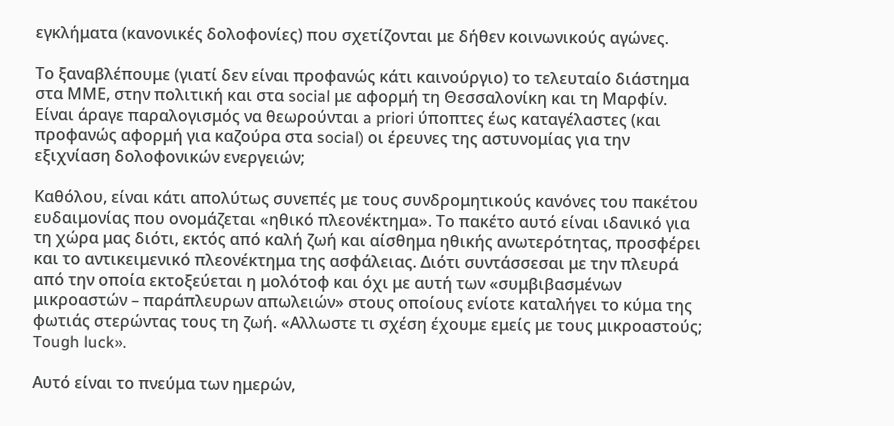εγκλήματα (κανονικές δολοφονίες) που σχετίζονται με δήθεν κοινωνικούς αγώνες.

Το ξαναβλέπουμε (γιατί δεν είναι προφανώς κάτι καινούργιο) το τελευταίο διάστημα στα ΜΜΕ, στην πολιτική και στα social με αφορμή τη Θεσσαλονίκη και τη Μαρφίν. Είναι άραγε παραλογισμός να θεωρούνται a priori ύποπτες έως καταγέλαστες (και προφανώς αφορμή για καζούρα στα social) οι έρευνες της αστυνομίας για την εξιχνίαση δολοφονικών ενεργειών;

Καθόλου, είναι κάτι απολύτως συνεπές με τους συνδρομητικούς κανόνες του πακέτου ευδαιμονίας που ονομάζεται «ηθικό πλεονέκτημα». Το πακέτο αυτό είναι ιδανικό για τη χώρα μας διότι, εκτός από καλή ζωή και αίσθημα ηθικής ανωτερότητας, προσφέρει και το αντικειμενικό πλεονέκτημα της ασφάλειας. Διότι συντάσσεσαι με την πλευρά από την οποία εκτοξεύεται η μολότοφ και όχι με αυτή των «συμβιβασμένων μικροαστών – παράπλευρων απωλειών» στους οποίους ενίοτε καταλήγει το κύμα της φωτιάς στερώντας τους τη ζωή. «Αλλωστε τι σχέση έχουμε εμείς με τους μικροαστούς; Tough luck».

Αυτό είναι το πνεύμα των ημερών,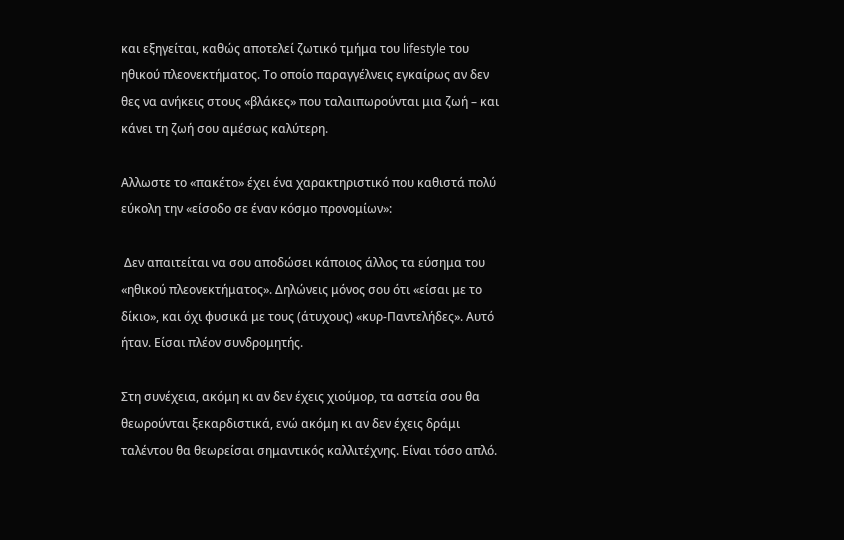και εξηγείται, καθώς αποτελεί ζωτικό τμήμα του lifestyle του ηθικού πλεονεκτήματος. Το οποίο παραγγέλνεις εγκαίρως αν δεν θες να ανήκεις στους «βλάκες» που ταλαιπωρούνται μια ζωή – και κάνει τη ζωή σου αμέσως καλύτερη.

Αλλωστε το «πακέτο» έχει ένα χαρακτηριστικό που καθιστά πολύ εύκολη την «είσοδο σε έναν κόσμο προνομίων»:

 Δεν απαιτείται να σου αποδώσει κάποιος άλλος τα εύσημα του «ηθικού πλεονεκτήματος». Δηλώνεις μόνος σου ότι «είσαι με το δίκιο», και όχι φυσικά με τους (άτυχους) «κυρ-Παντελήδες». Αυτό ήταν. Είσαι πλέον συνδρομητής.

Στη συνέχεια, ακόμη κι αν δεν έχεις χιούμορ, τα αστεία σου θα θεωρούνται ξεκαρδιστικά, ενώ ακόμη κι αν δεν έχεις δράμι ταλέντου θα θεωρείσαι σημαντικός καλλιτέχνης. Είναι τόσο απλό.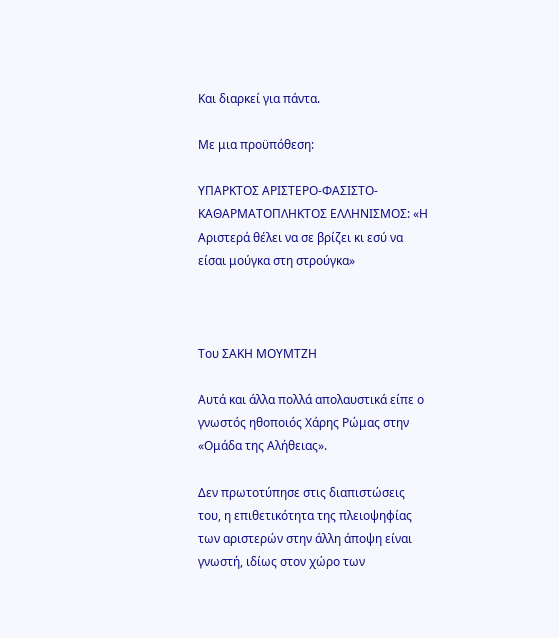Και διαρκεί για πάντα.

Με μια προϋπόθεση:

ΥΠΑΡΚΤΟΣ ΑΡΙΣΤΕΡΟ-ΦΑΣΙΣΤΟ-ΚΑΘΑΡΜΑΤΟΠΛΗΚΤΟΣ ΕΛΛΗΝΙΣΜΟΣ: «Η Αριστερά θέλει να σε βρίζει κι εσύ να είσαι μούγκα στη στρούγκα»



Toυ ΣΑΚΗ ΜΟΥΜΤΖΗ

Αυτά και άλλα πολλά απολαυστικά είπε ο γνωστός ηθοποιός Χάρης Ρώμας στην «Ομάδα της Αλήθειας».

Δεν πρωτοτύπησε στις διαπιστώσεις του, η επιθετικότητα της πλειοψηφίας των αριστερών στην άλλη άποψη είναι γνωστή, ιδίως στον χώρο των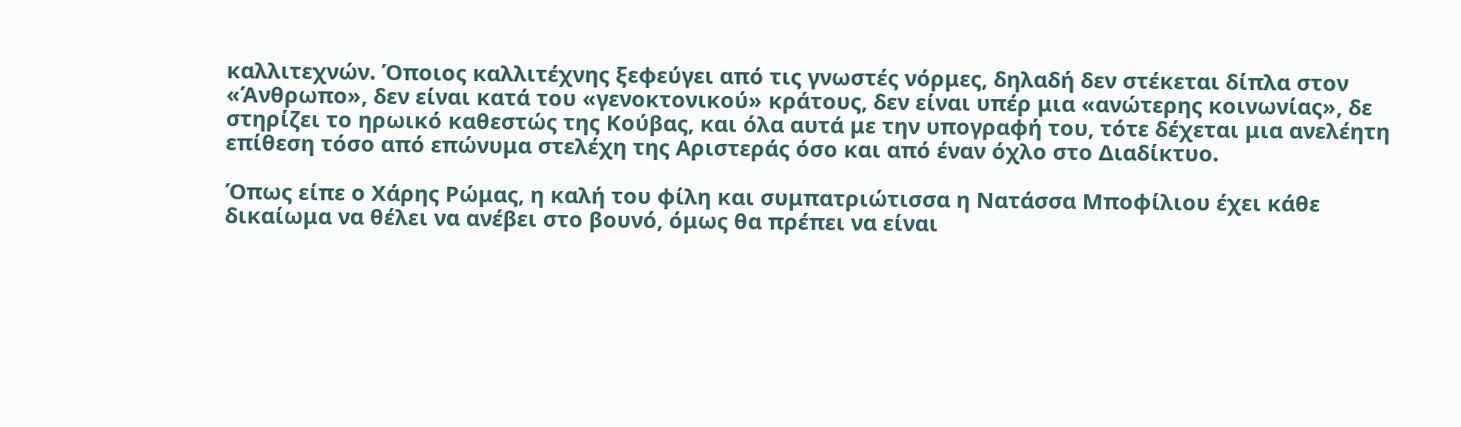καλλιτεχνών. Όποιος καλλιτέχνης ξεφεύγει από τις γνωστές νόρμες, δηλαδή δεν στέκεται δίπλα στον «Άνθρωπο», δεν είναι κατά του «γενοκτονικού» κράτους, δεν είναι υπέρ μια «ανώτερης κοινωνίας», δε στηρίζει το ηρωικό καθεστώς της Κούβας, και όλα αυτά με την υπογραφή του, τότε δέχεται μια ανελέητη επίθεση τόσο από επώνυμα στελέχη της Αριστεράς όσο και από έναν όχλο στο Διαδίκτυο.

Όπως είπε ο Χάρης Ρώμας, η καλή του φίλη και συμπατριώτισσα η Νατάσσα Μποφίλιου έχει κάθε δικαίωμα να θέλει να ανέβει στο βουνό, όμως θα πρέπει να είναι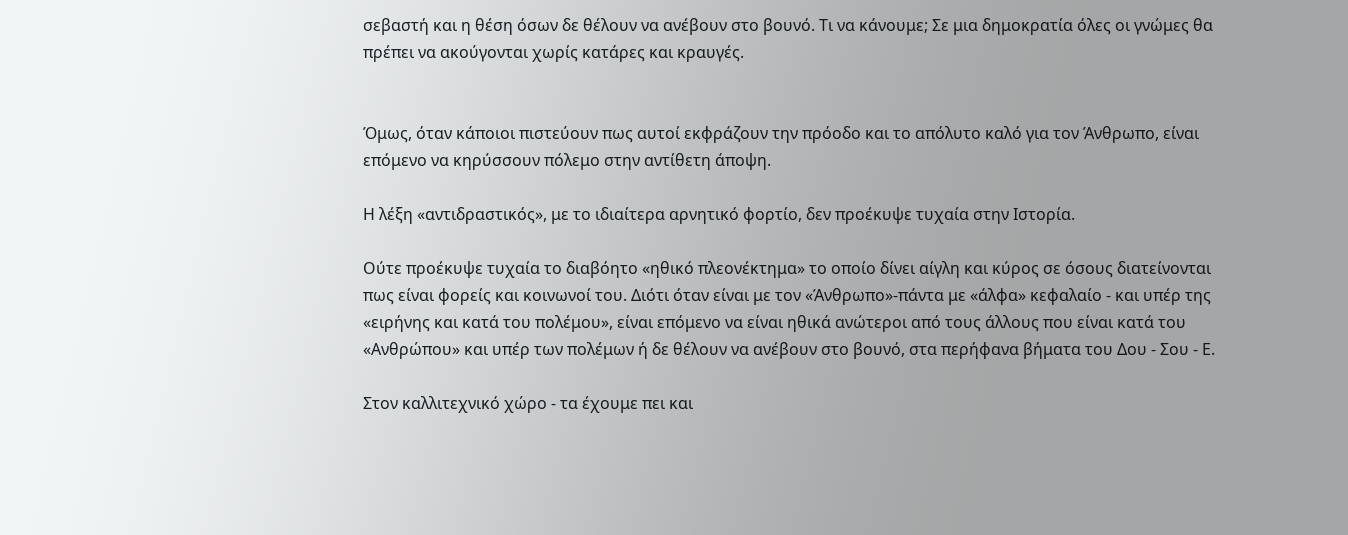σεβαστή και η θέση όσων δε θέλουν να ανέβουν στο βουνό. Τι να κάνουμε; Σε μια δημοκρατία όλες οι γνώμες θα πρέπει να ακούγονται χωρίς κατάρες και κραυγές.


Όμως, όταν κάποιοι πιστεύουν πως αυτοί εκφράζουν την πρόοδο και το απόλυτο καλό για τον Άνθρωπο, είναι επόμενο να κηρύσσουν πόλεμο στην αντίθετη άποψη.

Η λέξη «αντιδραστικός», με το ιδιαίτερα αρνητικό φορτίο, δεν προέκυψε τυχαία στην Ιστορία.

Ούτε προέκυψε τυχαία το διαβόητο «ηθικό πλεονέκτημα» το οποίο δίνει αίγλη και κύρος σε όσους διατείνονται πως είναι φορείς και κοινωνοί του. Διότι όταν είναι με τον «Άνθρωπο»-πάντα με «άλφα» κεφαλαίο - και υπέρ της «ειρήνης και κατά του πολέμου», είναι επόμενο να είναι ηθικά ανώτεροι από τους άλλους που είναι κατά του «Ανθρώπου» και υπέρ των πολέμων ή δε θέλουν να ανέβουν στο βουνό, στα περήφανα βήματα του Δου - Σου - Ε.

Στον καλλιτεχνικό χώρο - τα έχουμε πει και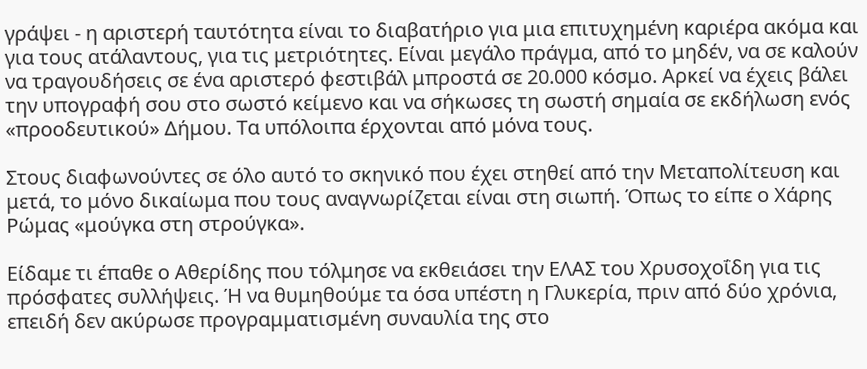γράψει - η αριστερή ταυτότητα είναι το διαβατήριο για μια επιτυχημένη καριέρα ακόμα και για τους ατάλαντους, για τις μετριότητες. Είναι μεγάλο πράγμα, από το μηδέν, να σε καλούν να τραγουδήσεις σε ένα αριστερό φεστιβάλ μπροστά σε 20.000 κόσμο. Αρκεί να έχεις βάλει την υπογραφή σου στο σωστό κείμενο και να σήκωσες τη σωστή σημαία σε εκδήλωση ενός «προοδευτικού» Δήμου. Τα υπόλοιπα έρχονται από μόνα τους.

Στους διαφωνούντες σε όλο αυτό το σκηνικό που έχει στηθεί από την Μεταπολίτευση και μετά, το μόνο δικαίωμα που τους αναγνωρίζεται είναι στη σιωπή. Όπως το είπε ο Χάρης Ρώμας «μούγκα στη στρούγκα».

Είδαμε τι έπαθε ο Αθερίδης που τόλμησε να εκθειάσει την ΕΛΑΣ του Χρυσοχοΐδη για τις πρόσφατες συλλήψεις. Ή να θυμηθούμε τα όσα υπέστη η Γλυκερία, πριν από δύο χρόνια, επειδή δεν ακύρωσε προγραμματισμένη συναυλία της στο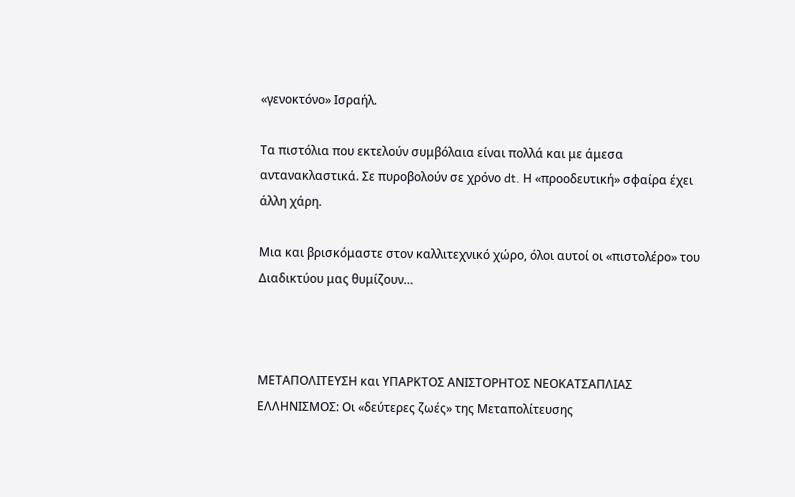«γενοκτόνο» Ισραήλ.

Τα πιστόλια που εκτελούν συμβόλαια είναι πολλά και με άμεσα αντανακλαστικά. Σε πυροβολούν σε χρόνο dt. Η «προοδευτική» σφαίρα έχει άλλη χάρη.

Μια και βρισκόμαστε στον καλλιτεχνικό χώρο, όλοι αυτοί οι «πιστολέρο» του Διαδικτύου μας θυμίζουν…



ΜΕΤΑΠΟΛΙΤΕΥΣΗ και ΥΠΑΡΚΤΟΣ ΑΝΙΣΤΟΡΗΤΟΣ ΝΕΟΚΑΤΣΑΠΛΙΑΣ ΕΛΛΗΝΙΣΜΟΣ: Οι «δεύτερες ζωές» της Μεταπολίτευσης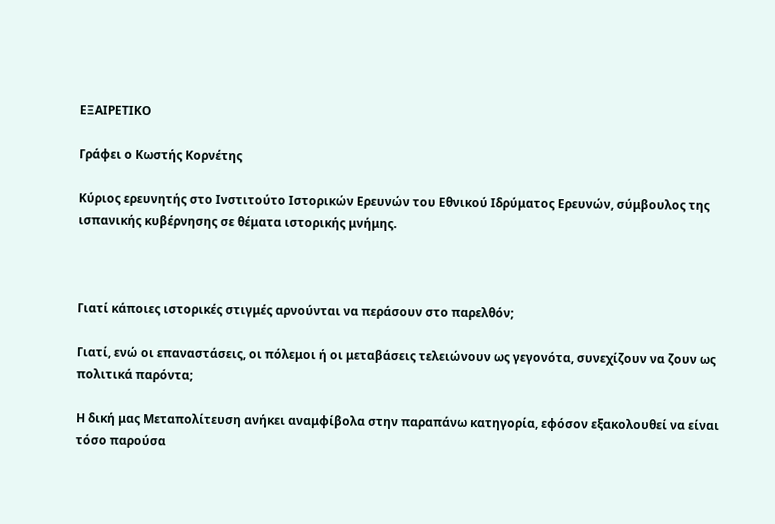ΕΞΑΙΡΕΤΙΚΟ

Γράφει ο Κωστής Κορνέτης

Κύριος ερευνητής στο Ινστιτούτο Ιστορικών Ερευνών του Εθνικού Ιδρύματος Ερευνών, σύμβουλος της ισπανικής κυβέρνησης σε θέματα ιστορικής μνήμης.



Γιατί κάποιες ιστορικές στιγμές αρνούνται να περάσουν στο παρελθόν;

Γιατί, ενώ οι επαναστάσεις, οι πόλεμοι ή οι μεταβάσεις τελειώνουν ως γεγονότα, συνεχίζουν να ζουν ως πολιτικά παρόντα;

Η δική μας Μεταπολίτευση ανήκει αναμφίβολα στην παραπάνω κατηγορία, εφόσον εξακολουθεί να είναι τόσο παρούσα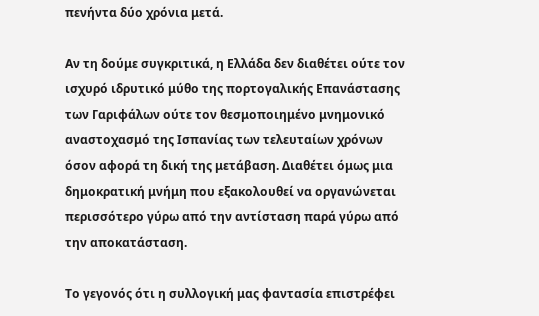πενήντα δύο χρόνια μετά.

Αν τη δούμε συγκριτικά, η Ελλάδα δεν διαθέτει ούτε τον ισχυρό ιδρυτικό μύθο της πορτογαλικής Επανάστασης των Γαριφάλων ούτε τον θεσμοποιημένο μνημονικό αναστοχασμό της Ισπανίας των τελευταίων χρόνων όσον αφορά τη δική της μετάβαση. Διαθέτει όμως μια δημοκρατική μνήμη που εξακολουθεί να οργανώνεται περισσότερο γύρω από την αντίσταση παρά γύρω από την αποκατάσταση.

Το γεγονός ότι η συλλογική μας φαντασία επιστρέφει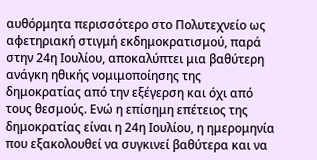αυθόρμητα περισσότερο στο Πολυτεχνείο ως αφετηριακή στιγμή εκδημοκρατισμού, παρά στην 24η Ιουλίου, αποκαλύπτει μια βαθύτερη ανάγκη ηθικής νομιμοποίησης της δημοκρατίας από την εξέγερση και όχι από τους θεσμούς. Ενώ η επίσημη επέτειος της δημοκρατίας είναι η 24η Ιουλίου, η ημερομηνία που εξακολουθεί να συγκινεί βαθύτερα και να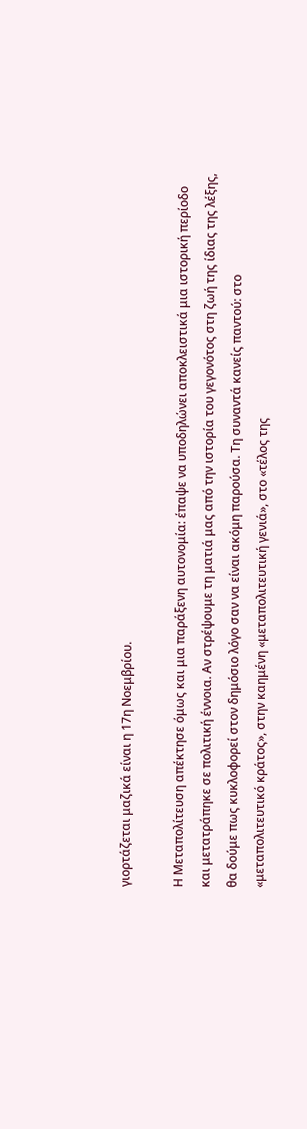γιορτάζεται μαζικά είναι η 17η Νοεμβρίου.

Η Μεταπολίτευση απέκτησε όμως και μια παράξενη αυτονομία: έπαψε να υποδηλώνει αποκλειστικά μια ιστορική περίοδο και μετατράπηκε σε πολιτική έννοια. Αν στρέψουμε τη ματιά μας από την ιστορία του γεγονότος στη ζωή της ίδιας της λέξης, θα δούμε πως κυκλοφορεί στον δημόσιο λόγο σαν να είναι ακόμη παρούσα. Τη συναντά κανείς παντού: στο «μεταπολιτευτικό κράτος», στην καημένη «μεταπολιτευτική γενιά», στο «τέλος της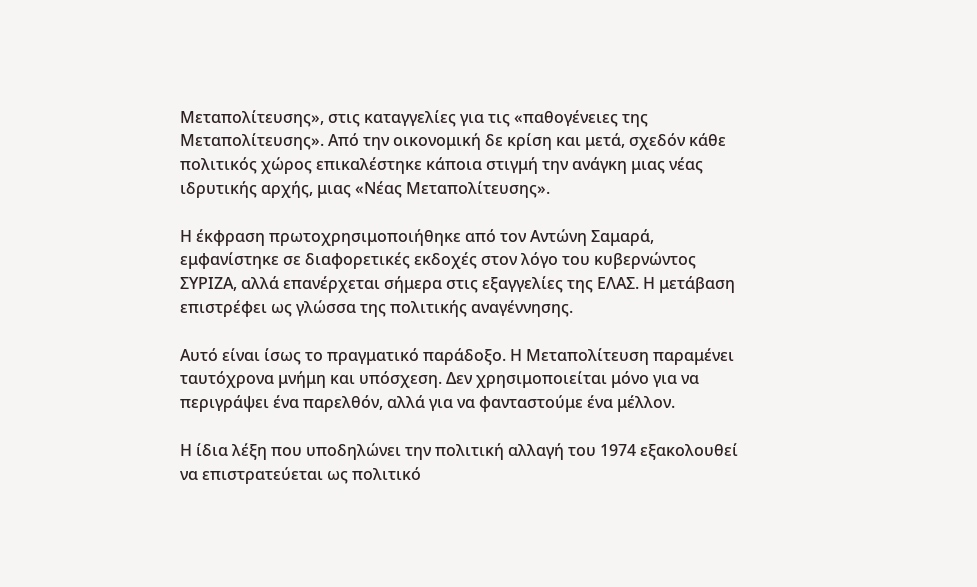Μεταπολίτευσης», στις καταγγελίες για τις «παθογένειες της Μεταπολίτευσης». Από την οικονομική δε κρίση και μετά, σχεδόν κάθε πολιτικός χώρος επικαλέστηκε κάποια στιγμή την ανάγκη μιας νέας ιδρυτικής αρχής, μιας «Νέας Μεταπολίτευσης».

Η έκφραση πρωτοχρησιμοποιήθηκε από τον Αντώνη Σαμαρά, εμφανίστηκε σε διαφορετικές εκδοχές στον λόγο του κυβερνώντος ΣΥΡΙΖΑ, αλλά επανέρχεται σήμερα στις εξαγγελίες της ΕΛΑΣ. Η μετάβαση επιστρέφει ως γλώσσα της πολιτικής αναγέννησης.

Αυτό είναι ίσως το πραγματικό παράδοξο. Η Μεταπολίτευση παραμένει ταυτόχρονα μνήμη και υπόσχεση. Δεν χρησιμοποιείται μόνο για να περιγράψει ένα παρελθόν, αλλά για να φανταστούμε ένα μέλλον.

Η ίδια λέξη που υποδηλώνει την πολιτική αλλαγή του 1974 εξακολουθεί να επιστρατεύεται ως πολιτικό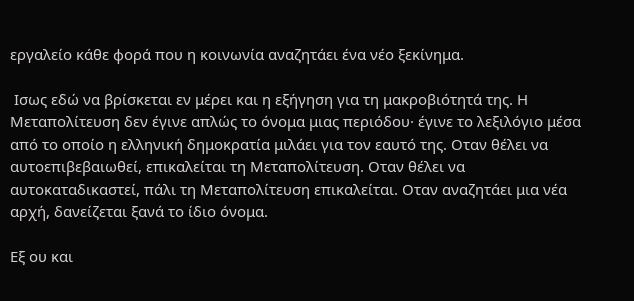εργαλείο κάθε φορά που η κοινωνία αναζητάει ένα νέο ξεκίνημα.

 Ισως εδώ να βρίσκεται εν μέρει και η εξήγηση για τη μακροβιότητά της. Η Μεταπολίτευση δεν έγινε απλώς το όνομα μιας περιόδου· έγινε το λεξιλόγιο μέσα από το οποίο η ελληνική δημοκρατία μιλάει για τον εαυτό της. Οταν θέλει να αυτοεπιβεβαιωθεί, επικαλείται τη Μεταπολίτευση. Οταν θέλει να αυτοκαταδικαστεί, πάλι τη Μεταπολίτευση επικαλείται. Οταν αναζητάει μια νέα αρχή, δανείζεται ξανά το ίδιο όνομα.

Εξ ου και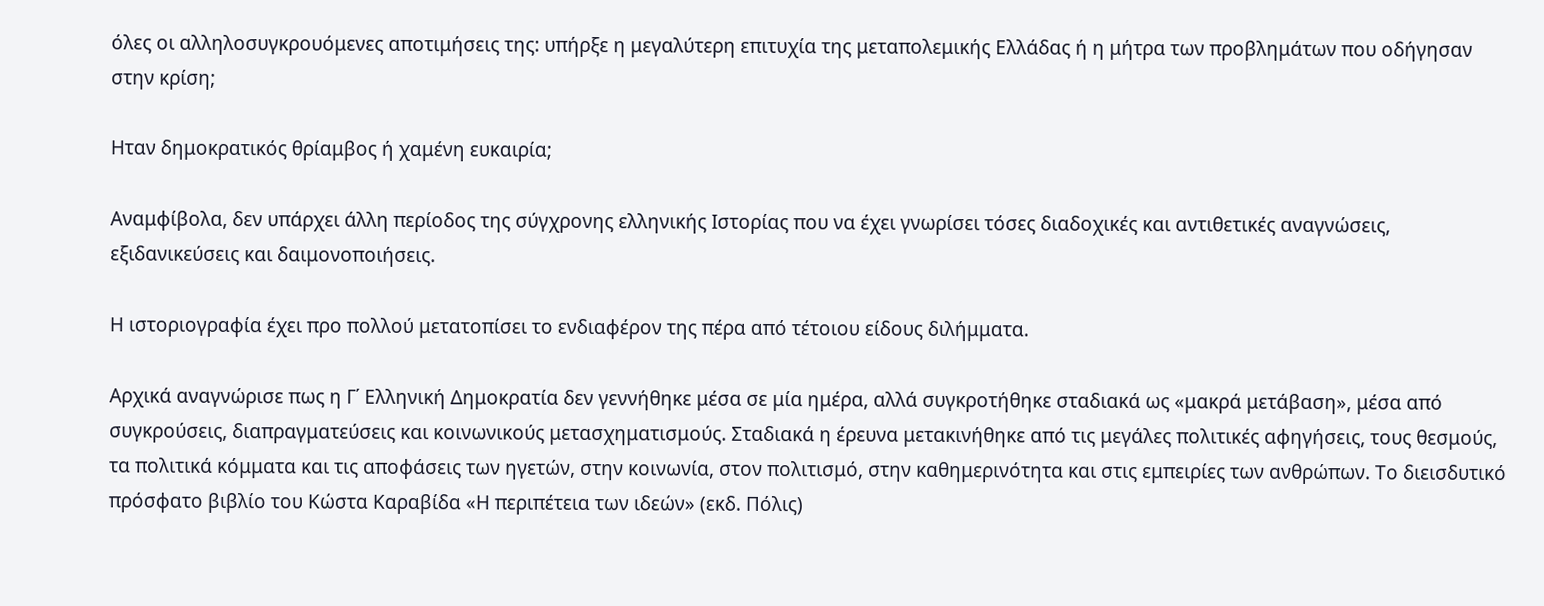όλες οι αλληλοσυγκρουόμενες αποτιμήσεις της: υπήρξε η μεγαλύτερη επιτυχία της μεταπολεμικής Ελλάδας ή η μήτρα των προβλημάτων που οδήγησαν στην κρίση;

Ηταν δημοκρατικός θρίαμβος ή χαμένη ευκαιρία;

Αναμφίβολα, δεν υπάρχει άλλη περίοδος της σύγχρονης ελληνικής Ιστορίας που να έχει γνωρίσει τόσες διαδοχικές και αντιθετικές αναγνώσεις, εξιδανικεύσεις και δαιμονοποιήσεις.

Η ιστοριογραφία έχει προ πολλού μετατοπίσει το ενδιαφέρον της πέρα από τέτοιου είδους διλήμματα.

Αρχικά αναγνώρισε πως η Γ΄ Ελληνική Δημοκρατία δεν γεννήθηκε μέσα σε μία ημέρα, αλλά συγκροτήθηκε σταδιακά ως «μακρά μετάβαση», μέσα από συγκρούσεις, διαπραγματεύσεις και κοινωνικούς μετασχηματισμούς. Σταδιακά η έρευνα μετακινήθηκε από τις μεγάλες πολιτικές αφηγήσεις, τους θεσμούς, τα πολιτικά κόμματα και τις αποφάσεις των ηγετών, στην κοινωνία, στον πολιτισμό, στην καθημερινότητα και στις εμπειρίες των ανθρώπων. Το διεισδυτικό πρόσφατο βιβλίο του Κώστα Καραβίδα «Η περιπέτεια των ιδεών» (εκδ. Πόλις)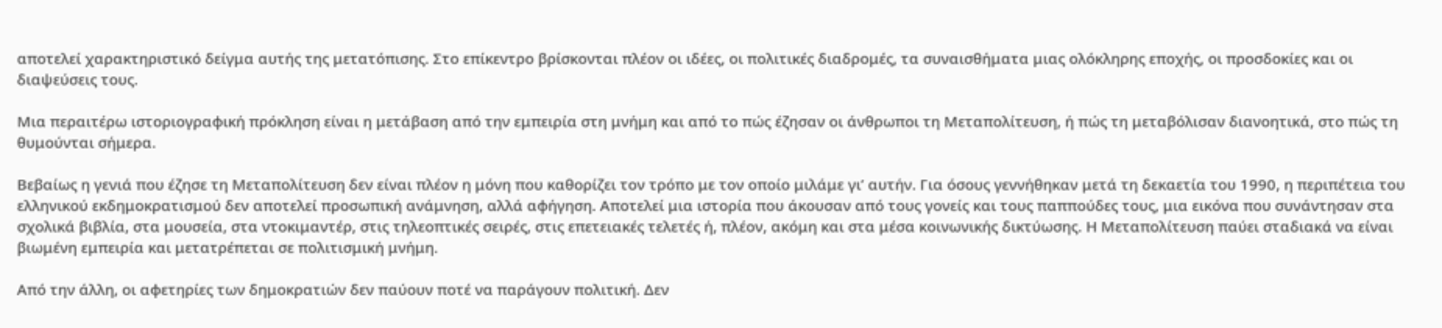αποτελεί χαρακτηριστικό δείγμα αυτής της μετατόπισης. Στο επίκεντρο βρίσκονται πλέον οι ιδέες, οι πολιτικές διαδρομές, τα συναισθήματα μιας ολόκληρης εποχής, οι προσδοκίες και οι διαψεύσεις τους.

Μια περαιτέρω ιστοριογραφική πρόκληση είναι η μετάβαση από την εμπειρία στη μνήμη και από το πώς έζησαν οι άνθρωποι τη Μεταπολίτευση, ή πώς τη μεταβόλισαν διανοητικά, στο πώς τη θυμούνται σήμερα.

Βεβαίως η γενιά που έζησε τη Μεταπολίτευση δεν είναι πλέον η μόνη που καθορίζει τον τρόπο με τον οποίο μιλάμε γι’ αυτήν. Για όσους γεννήθηκαν μετά τη δεκαετία του 1990, η περιπέτεια του ελληνικού εκδημοκρατισμού δεν αποτελεί προσωπική ανάμνηση, αλλά αφήγηση. Αποτελεί μια ιστορία που άκουσαν από τους γονείς και τους παππούδες τους, μια εικόνα που συνάντησαν στα σχολικά βιβλία, στα μουσεία, στα ντοκιμαντέρ, στις τηλεοπτικές σειρές, στις επετειακές τελετές ή, πλέον, ακόμη και στα μέσα κοινωνικής δικτύωσης. Η Μεταπολίτευση παύει σταδιακά να είναι βιωμένη εμπειρία και μετατρέπεται σε πολιτισμική μνήμη.

Από την άλλη, οι αφετηρίες των δημοκρατιών δεν παύουν ποτέ να παράγουν πολιτική. Δεν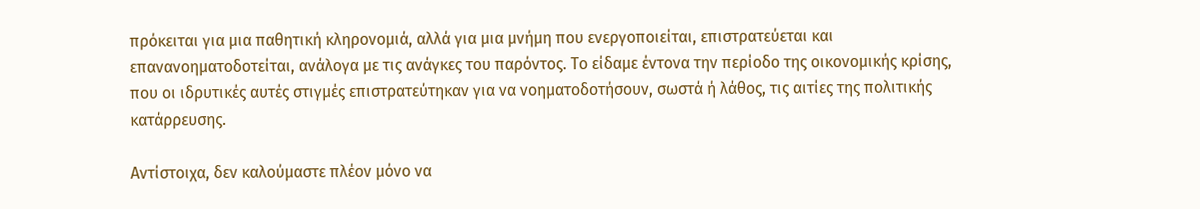πρόκειται για μια παθητική κληρονομιά, αλλά για μια μνήμη που ενεργοποιείται, επιστρατεύεται και επανανοηματοδοτείται, ανάλογα με τις ανάγκες του παρόντος. Το είδαμε έντονα την περίοδο της οικονομικής κρίσης, που οι ιδρυτικές αυτές στιγμές επιστρατεύτηκαν για να νοηματοδοτήσουν, σωστά ή λάθος, τις αιτίες της πολιτικής κατάρρευσης.

Αντίστοιχα, δεν καλούμαστε πλέον μόνο να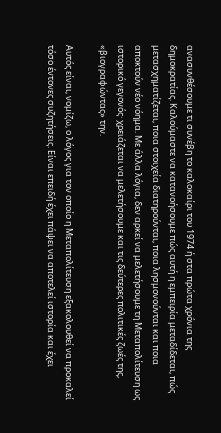ανασυνθέσουμε τι συνέβη το καλοκαίρι του 1974 ή στα πρώτα χρόνια της δημοκρατίας. Καλούμαστε να κατανοήσουμε πώς αυτή η εμπειρία μεταδίδεται, πώς μετασχηματίζεται, ποια στοιχεία διατηρούνται, ποια λησμονούνται και ποια αποκτούν νέο νόημα. Με άλλα λόγια, δεν αρκεί να μελετήσουμε τη Μεταπολίτευση ως ιστορικό γεγονός· χρειάζεται να μελετήσουμε και τις δεύτερες πολιτικές ζωές της, «βιογραφώντας» την.

Αυτός είναι, νομίζω, ο λόγος για τον οποίο η Μεταπολίτευση εξακολουθεί να προκαλεί τόσο έντονες συζητήσεις. Είναι επειδή έχει πάψει να αποτελεί ιστορία και έχει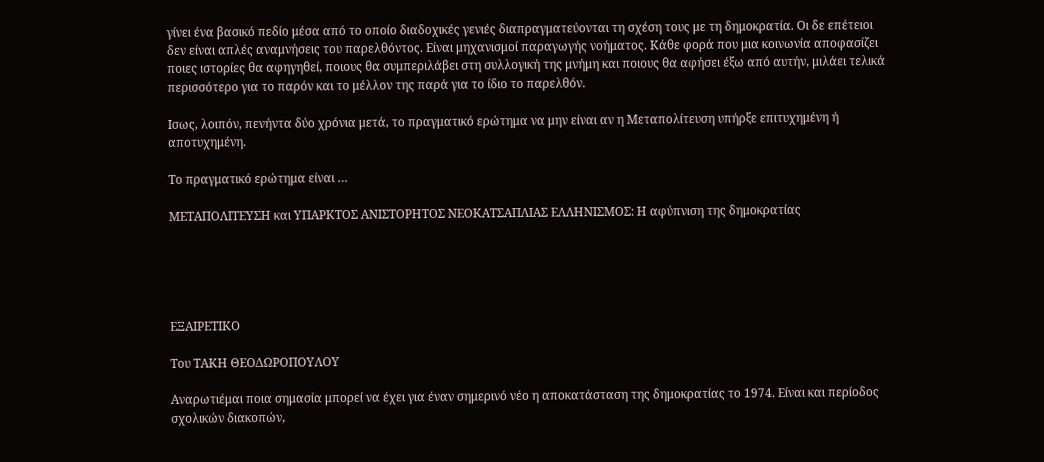γίνει ένα βασικό πεδίο μέσα από το οποίο διαδοχικές γενιές διαπραγματεύονται τη σχέση τους με τη δημοκρατία. Οι δε επέτειοι δεν είναι απλές αναμνήσεις του παρελθόντος. Είναι μηχανισμοί παραγωγής νοήματος. Κάθε φορά που μια κοινωνία αποφασίζει ποιες ιστορίες θα αφηγηθεί, ποιους θα συμπεριλάβει στη συλλογική της μνήμη και ποιους θα αφήσει έξω από αυτήν, μιλάει τελικά περισσότερο για το παρόν και το μέλλον της παρά για το ίδιο το παρελθόν.

Ισως, λοιπόν, πενήντα δύο χρόνια μετά, το πραγματικό ερώτημα να μην είναι αν η Μεταπολίτευση υπήρξε επιτυχημένη ή αποτυχημένη.

Το πραγματικό ερώτημα είναι …

ΜΕΤΑΠΟΛΙΤΕΥΣΗ και ΥΠΑΡΚΤΟΣ ΑΝΙΣΤΟΡΗΤΟΣ ΝΕΟΚΑΤΣΑΠΛΙΑΣ ΕΛΛΗΝΙΣΜΟΣ: Η αφύπνιση της δημοκρατίας





ΕΞΑΙΡΕΤΙΚΟ

Του ΤΑΚΗ ΘΕΟΔΩΡΟΠΟΥΛΟΥ

Αναρωτιέμαι ποια σημασία μπορεί να έχει για έναν σημερινό νέο η αποκατάσταση της δημοκρατίας το 1974. Είναι και περίοδος σχολικών διακοπών,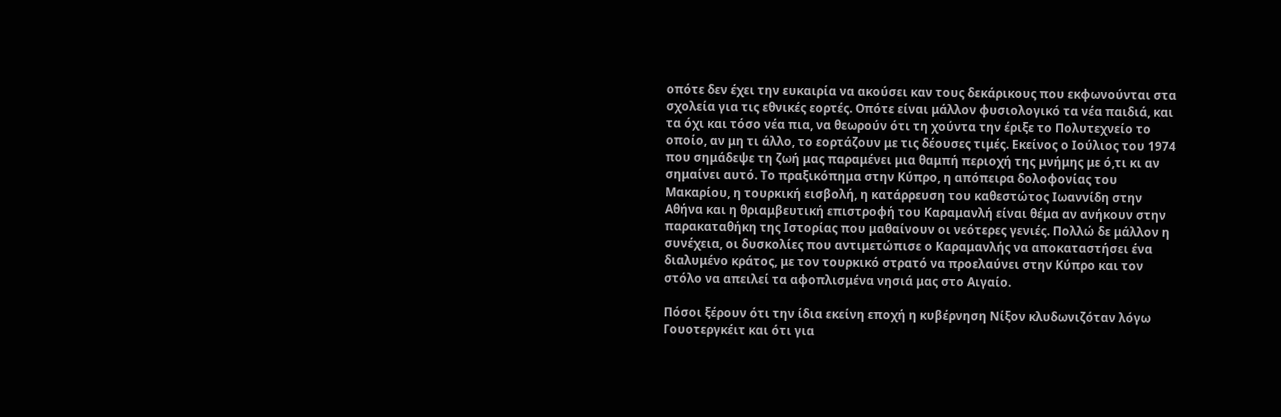οπότε δεν έχει την ευκαιρία να ακούσει καν τους δεκάρικους που εκφωνούνται στα σχολεία για τις εθνικές εορτές. Οπότε είναι μάλλον φυσιολογικό τα νέα παιδιά, και τα όχι και τόσο νέα πια, να θεωρούν ότι τη χούντα την έριξε το Πολυτεχνείο το οποίο, αν μη τι άλλο, το εορτάζουν με τις δέουσες τιμές. Εκείνος ο Ιούλιος του 1974 που σημάδεψε τη ζωή μας παραμένει μια θαμπή περιοχή της μνήμης με ό,τι κι αν σημαίνει αυτό. Το πραξικόπημα στην Κύπρο, η απόπειρα δολοφονίας του Μακαρίου, η τουρκική εισβολή, η κατάρρευση του καθεστώτος Ιωαννίδη στην Αθήνα και η θριαμβευτική επιστροφή του Καραμανλή είναι θέμα αν ανήκουν στην παρακαταθήκη της Ιστορίας που μαθαίνουν οι νεότερες γενιές. Πολλώ δε μάλλον η συνέχεια, οι δυσκολίες που αντιμετώπισε ο Καραμανλής να αποκαταστήσει ένα διαλυμένο κράτος, με τον τουρκικό στρατό να προελαύνει στην Κύπρο και τον στόλο να απειλεί τα αφοπλισμένα νησιά μας στο Αιγαίο.

Πόσοι ξέρουν ότι την ίδια εκείνη εποχή η κυβέρνηση Νίξον κλυδωνιζόταν λόγω Γουοτεργκέιτ και ότι για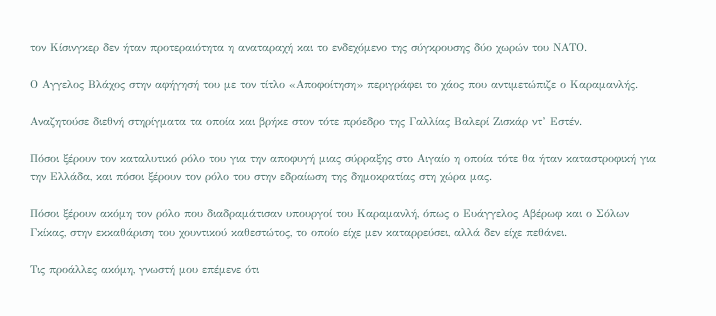τον Κίσινγκερ δεν ήταν προτεραιότητα η αναταραχή και το ενδεχόμενο της σύγκρουσης δύο χωρών του ΝΑΤΟ.

Ο Αγγελος Βλάχος στην αφήγησή του με τον τίτλο «Αποφοίτηση» περιγράφει το χάος που αντιμετώπιζε ο Καραμανλής.

Αναζητούσε διεθνή στηρίγματα τα οποία και βρήκε στον τότε πρόεδρο της Γαλλίας Βαλερί Ζισκάρ ντ’ Εστέν.

Πόσοι ξέρουν τον καταλυτικό ρόλο του για την αποφυγή μιας σύρραξης στο Αιγαίο η οποία τότε θα ήταν καταστροφική για την Ελλάδα, και πόσοι ξέρουν τον ρόλο του στην εδραίωση της δημοκρατίας στη χώρα μας.

Πόσοι ξέρουν ακόμη τον ρόλο που διαδραμάτισαν υπουργοί του Καραμανλή, όπως ο Ευάγγελος Αβέρωφ και ο Σόλων Γκίκας, στην εκκαθάριση του χουντικού καθεστώτος, το οποίο είχε μεν καταρρεύσει, αλλά δεν είχε πεθάνει.

Τις προάλλες ακόμη, γνωστή μου επέμενε ότι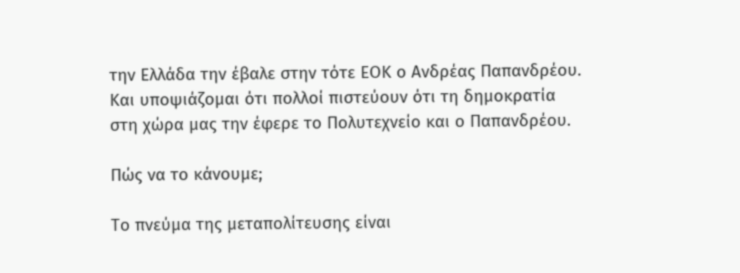την Ελλάδα την έβαλε στην τότε ΕΟΚ ο Ανδρέας Παπανδρέου. Και υποψιάζομαι ότι πολλοί πιστεύουν ότι τη δημοκρατία στη χώρα μας την έφερε το Πολυτεχνείο και ο Παπανδρέου.

Πώς να το κάνουμε;

Το πνεύμα της μεταπολίτευσης είναι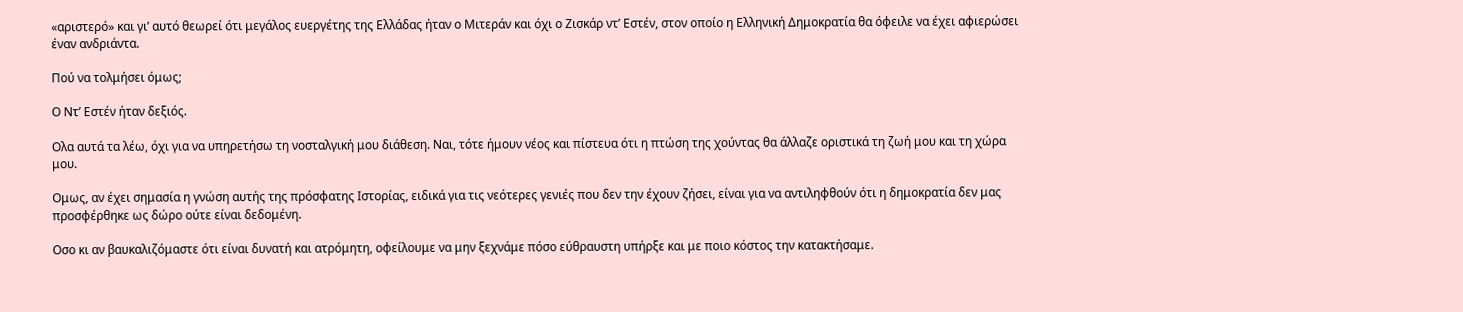«αριστερό» και γι’ αυτό θεωρεί ότι μεγάλος ευεργέτης της Ελλάδας ήταν ο Μιτεράν και όχι ο Ζισκάρ ντ’ Εστέν, στον οποίο η Ελληνική Δημοκρατία θα όφειλε να έχει αφιερώσει έναν ανδριάντα.

Πού να τολμήσει όμως;

Ο Ντ’ Εστέν ήταν δεξιός.

Oλα αυτά τα λέω, όχι για να υπηρετήσω τη νοσταλγική μου διάθεση. Ναι, τότε ήμουν νέος και πίστευα ότι η πτώση της χούντας θα άλλαζε οριστικά τη ζωή μου και τη χώρα μου.

Oμως, αν έχει σημασία η γνώση αυτής της πρόσφατης Ιστορίας, ειδικά για τις νεότερες γενιές που δεν την έχουν ζήσει, είναι για να αντιληφθούν ότι η δημοκρατία δεν μας προσφέρθηκε ως δώρο ούτε είναι δεδομένη.

Oσο κι αν βαυκαλιζόμαστε ότι είναι δυνατή και ατρόμητη, οφείλουμε να μην ξεχνάμε πόσο εύθραυστη υπήρξε και με ποιο κόστος την κατακτήσαμε.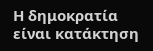Η δημοκρατία είναι κατάκτηση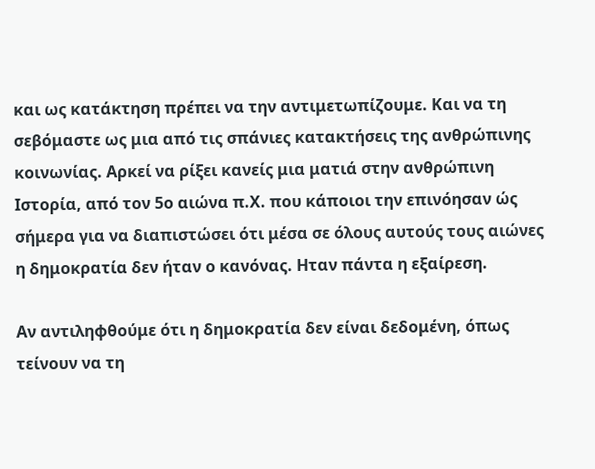και ως κατάκτηση πρέπει να την αντιμετωπίζουμε. Και να τη σεβόμαστε ως μια από τις σπάνιες κατακτήσεις της ανθρώπινης κοινωνίας. Αρκεί να ρίξει κανείς μια ματιά στην ανθρώπινη Ιστορία, από τον 5ο αιώνα π.Χ. που κάποιοι την επινόησαν ώς σήμερα για να διαπιστώσει ότι μέσα σε όλους αυτούς τους αιώνες η δημοκρατία δεν ήταν ο κανόνας. Ηταν πάντα η εξαίρεση.

Αν αντιληφθούμε ότι η δημοκρατία δεν είναι δεδομένη, όπως τείνουν να τη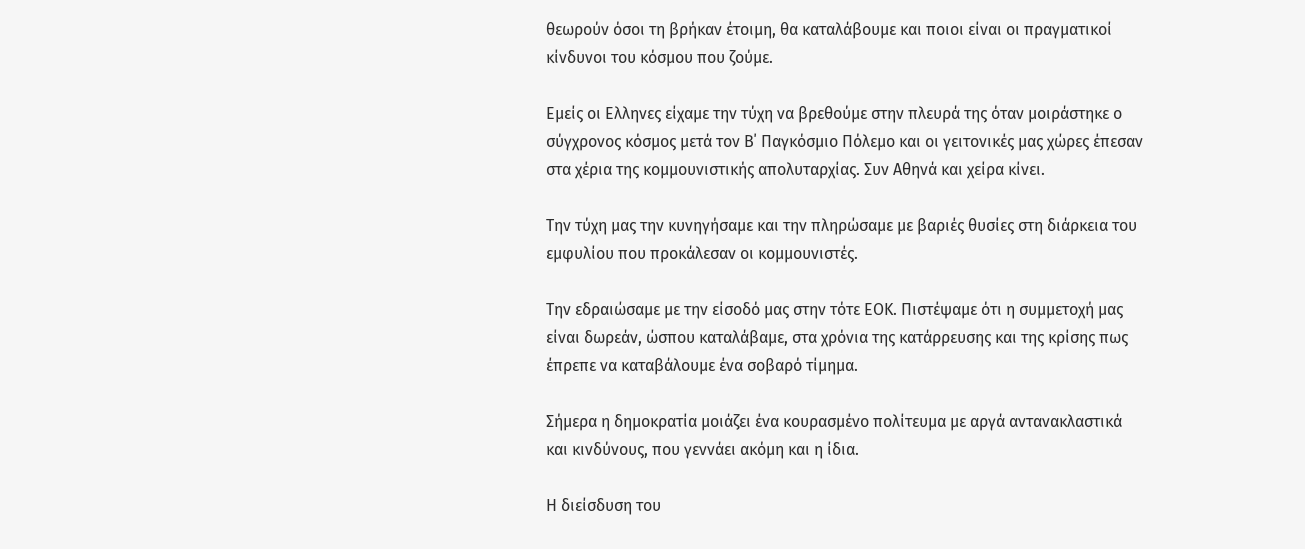θεωρούν όσοι τη βρήκαν έτοιμη, θα καταλάβουμε και ποιοι είναι οι πραγματικοί κίνδυνοι του κόσμου που ζούμε.

Εμείς οι Ελληνες είχαμε την τύχη να βρεθούμε στην πλευρά της όταν μοιράστηκε ο σύγχρονος κόσμος μετά τον Β΄ Παγκόσμιο Πόλεμο και οι γειτονικές μας χώρες έπεσαν στα χέρια της κομμουνιστικής απολυταρχίας. Συν Αθηνά και χείρα κίνει.

Την τύχη μας την κυνηγήσαμε και την πληρώσαμε με βαριές θυσίες στη διάρκεια του εμφυλίου που προκάλεσαν οι κομμουνιστές.

Την εδραιώσαμε με την είσοδό μας στην τότε ΕΟΚ. Πιστέψαμε ότι η συμμετοχή μας είναι δωρεάν, ώσπου καταλάβαμε, στα χρόνια της κατάρρευσης και της κρίσης πως έπρεπε να καταβάλουμε ένα σοβαρό τίμημα.

Σήμερα η δημοκρατία μοιάζει ένα κουρασμένο πολίτευμα με αργά αντανακλαστικά και κινδύνους, που γεννάει ακόμη και η ίδια.

Η διείσδυση του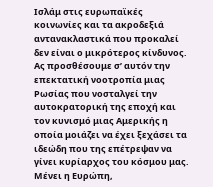Ισλάμ στις ευρωπαϊκές κοινωνίες και τα ακροδεξιά αντανακλαστικά που προκαλεί δεν είναι ο μικρότερος κίνδυνος. Ας προσθέσουμε σ’ αυτόν την επεκτατική νοοτροπία μιας Ρωσίας που νοσταλγεί την αυτοκρατορική της εποχή και τον κυνισμό μιας Αμερικής η οποία μοιάζει να έχει ξεχάσει τα ιδεώδη που της επέτρεψαν να γίνει κυρίαρχος του κόσμου μας. Μένει η Ευρώπη,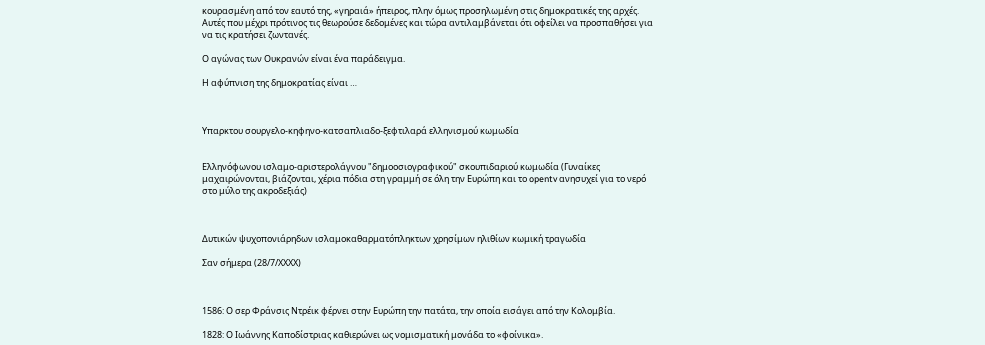κουρασμένη από τον εαυτό της, «γηραιά» ήπειρος, πλην όμως προσηλωμένη στις δημοκρατικές της αρχές. Αυτές που μέχρι πρότινος τις θεωρούσε δεδομένες και τώρα αντιλαμβάνεται ότι οφείλει να προσπαθήσει για να τις κρατήσει ζωντανές.

Ο αγώνας των Ουκρανών είναι ένα παράδειγμα.

Η αφύπνιση της δημοκρατίας είναι …



Υπαρκτου σουργελο-κηφηνο-κατσαπλιαδο-ξεφτιλαρά ελληνισμού κωμωδία


Ελληνόφωνου ισλαμο-αριστερολάγνου "δημοοσιογραφικού" σκουπιδαριού κωμωδία (Γυναίκες μαχαιρώνονται, βιάζονται, χέρια πόδια στη γραμμή σε όλη την Ευρώπη και το opentv ανησυχεί για το νερό στο μύλο της ακροδεξιάς)



Δυτικών ψυχοπονιάρηδων ισλαμοκαθαρματόπληκτων χρησίμων ηλιθίων κωμική τραγωδία

Σαν σήμερα (28/7/ΧΧΧΧ)



1586: Ο σερ Φράνσις Ντρέικ φέρνει στην Ευρώπη την πατάτα, την οποία εισάγει από την Κολομβία.

1828: Ο Ιωάννης Καποδίστριας καθιερώνει ως νομισματική μονάδα το «φοίνικα».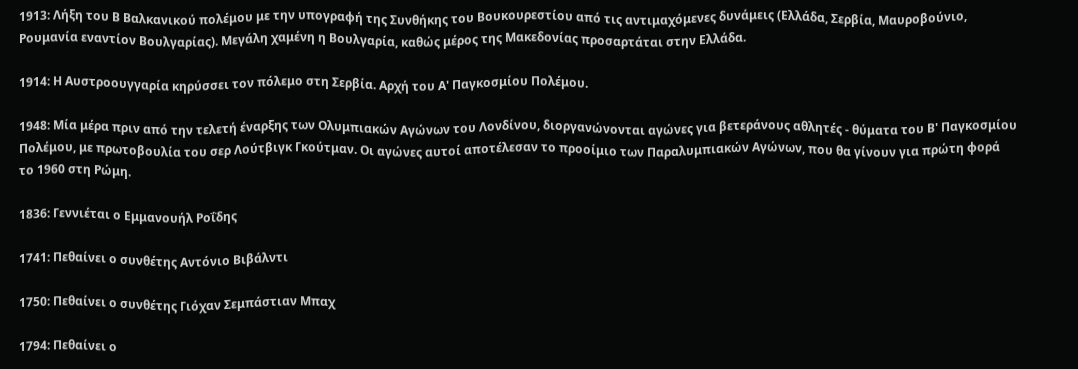1913: Λήξη του Β Βαλκανικού πολέμου με την υπογραφή της Συνθήκης του Βουκουρεστίου από τις αντιμαχόμενες δυνάμεις (Ελλάδα, Σερβία, Μαυροβούνιο, Ρουμανία εναντίον Βουλγαρίας). Μεγάλη χαμένη η Βουλγαρία, καθώς μέρος της Μακεδονίας προσαρτάται στην Ελλάδα.

1914: Η Αυστροουγγαρία κηρύσσει τον πόλεμο στη Σερβία. Αρχή του Α' Παγκοσμίου Πολέμου.

1948: Μία μέρα πριν από την τελετή έναρξης των Ολυμπιακών Αγώνων του Λονδίνου, διοργανώνονται αγώνες για βετεράνους αθλητές - θύματα του Β' Παγκοσμίου Πολέμου, με πρωτοβουλία του σερ Λούτβιγκ Γκούτμαν. Οι αγώνες αυτοί αποτέλεσαν το προοίμιο των Παραλυμπιακών Αγώνων, που θα γίνουν για πρώτη φορά το 1960 στη Ρώμη.

1836: Γεννιέται ο Εμμανουήλ Ροΐδης

1741: Πεθαίνει ο συνθέτης Αντόνιο Βιβάλντι

1750: Πεθαίνει ο συνθέτης Γιόχαν Σεμπάστιαν Μπαχ

1794: Πεθαίνει ο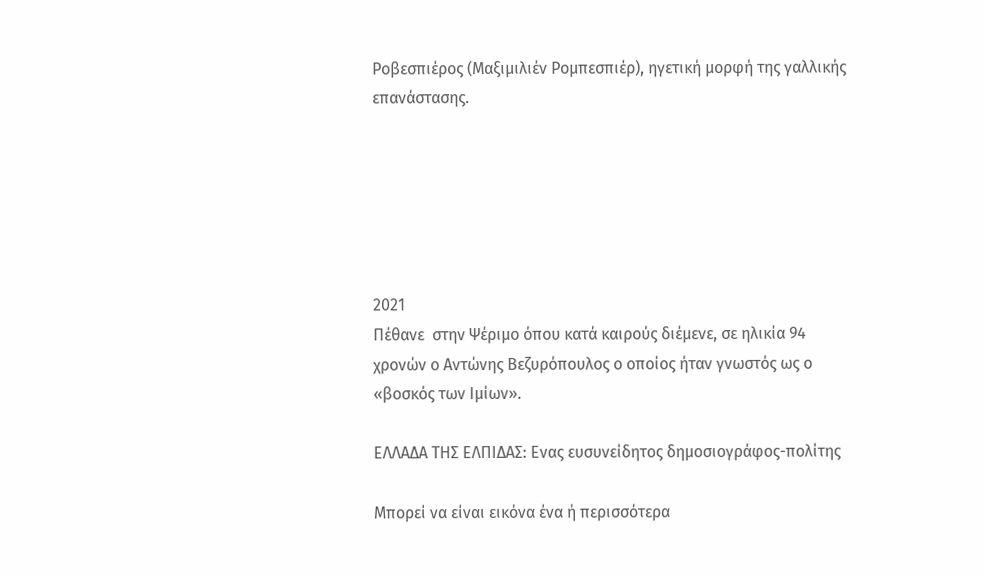Ροβεσπιέρος (Μαξιμιλιέν Ρομπεσπιέρ), ηγετική μορφή της γαλλικής επανάστασης.






2021
Πέθανε  στην Ψέριμο όπου κατά καιρούς διέμενε, σε ηλικία 94 χρονών ο Αντώνης Βεζυρόπουλος ο οποίος ήταν γνωστός ως ο «βοσκός των Ιμίων».

ΕΛΛΑΔΑ ΤΗΣ ΕΛΠΙΔΑΣ: Ενας ευσυνείδητος δημοσιογράφος-πολίτης

Μπορεί να είναι εικόνα ένα ή περισσότερα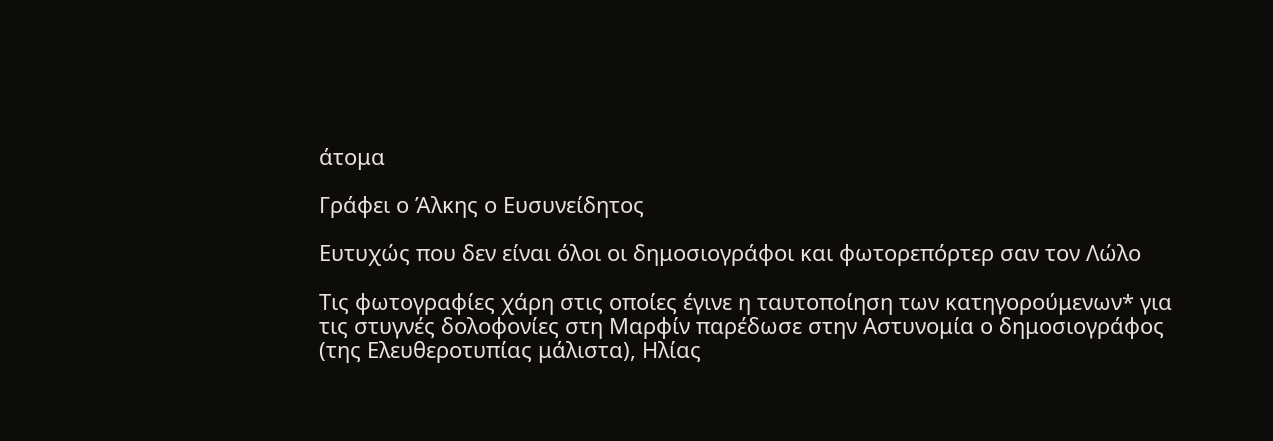άτομα

Γράφει ο Άλκης ο Ευσυνείδητος

Ευτυχώς που δεν είναι όλοι οι δημοσιογράφοι και φωτορεπόρτερ σαν τον Λώλο

Τις φωτογραφίες χάρη στις οποίες έγινε η ταυτοποίηση των κατηγορούμενων* για τις στυγνές δολοφονίες στη Μαρφίν παρέδωσε στην Αστυνομία ο δημοσιογράφος (της Ελευθεροτυπίας μάλιστα), Ηλίας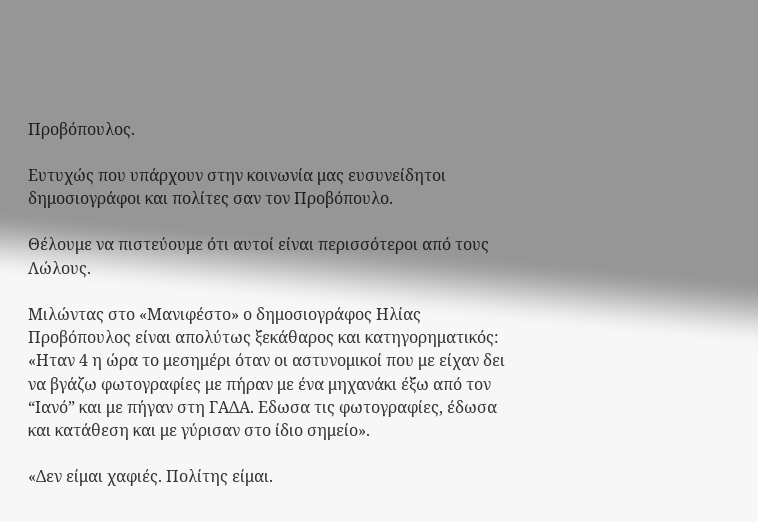Προβόπουλος.

Ευτυχώς που υπάρχουν στην κοινωνία μας ευσυνείδητοι δημοσιογράφοι και πολίτες σαν τον Προβόπουλο.

Θέλουμε να πιστεύουμε ότι αυτοί είναι περισσότεροι από τους Λώλους.

Μιλώντας στο «Μανιφέστο» ο δημοσιογράφος Ηλίας Προβόπουλος είναι απολύτως ξεκάθαρος και κατηγορηματικός: «Ηταν 4 η ώρα το μεσημέρι όταν οι αστυνομικοί που με είχαν δει να βγάζω φωτογραφίες με πήραν με ένα μηχανάκι έξω από τον “Ιανό” και με πήγαν στη ΓΑΔΑ. Εδωσα τις φωτογραφίες, έδωσα και κατάθεση και με γύρισαν στο ίδιο σημείο».

«Δεν είμαι χαφιές. Πολίτης είμαι.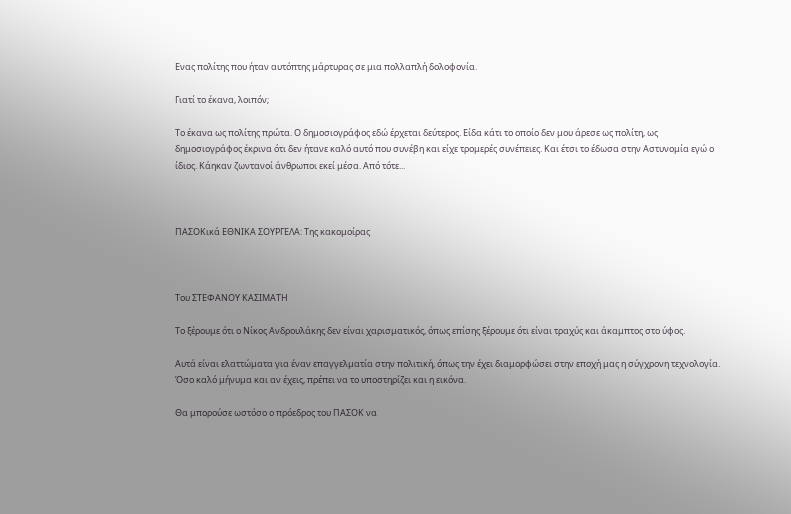Ενας πολίτης που ήταν αυτόπτης μάρτυρας σε μια πολλαπλή δολοφονία.

Γιατί το έκανα, λοιπόν;

Το έκανα ως πολίτης πρώτα. Ο δημοσιογράφος εδώ έρχεται δεύτερος. Είδα κάτι το οποίο δεν μου άρεσε ως πολίτη, ως δημοσιογράφος έκρινα ότι δεν ήτανε καλό αυτό που συνέβη και είχε τρομερές συνέπειες. Και έτσι το έδωσα στην Αστυνομία εγώ ο ίδιος. Κάηκαν ζωντανοί άνθρωποι εκεί μέσα. Από τότε...



ΠΑΣΟΚικά ΕΘΝΙΚΑ ΣΟΥΡΓΕΛΑ: Της κακομοίρας



Του ΣΤΕΦΑΝΟΥ ΚΑΣΙΜΑΤΗ

Το ξέρουμε ότι ο Νίκος Ανδρουλάκης δεν είναι χαρισματικός, όπως επίσης ξέρουμε ότι είναι τραχύς και άκαμπτος στο ύφος.

Αυτά είναι ελαττώματα για έναν επαγγελματία στην πολιτική, όπως την έχει διαμορφώσει στην εποχή μας η σύγχρονη τεχνολογία. Όσο καλό μήνυμα και αν έχεις, πρέπει να το υποστηρίζει και η εικόνα.

Θα μπορούσε ωστόσο ο πρόεδρος του ΠΑΣΟΚ να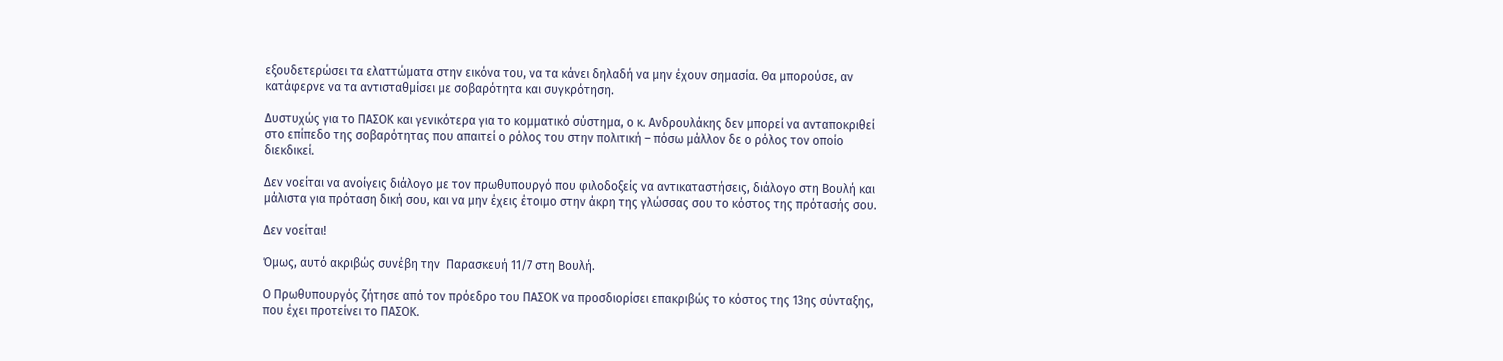εξουδετερώσει τα ελαττώματα στην εικόνα του, να τα κάνει δηλαδή να μην έχουν σημασία. Θα μπορούσε, αν κατάφερνε να τα αντισταθμίσει με σοβαρότητα και συγκρότηση.

Δυστυχώς για το ΠΑΣΟΚ και γενικότερα για το κομματικό σύστημα, ο κ. Ανδρουλάκης δεν μπορεί να ανταποκριθεί στο επίπεδο της σοβαρότητας που απαιτεί ο ρόλος του στην πολιτική – πόσω μάλλον δε ο ρόλος τον οποίο διεκδικεί.

Δεν νοείται να ανοίγεις διάλογο με τον πρωθυπουργό που φιλοδοξείς να αντικαταστήσεις, διάλογο στη Βουλή και μάλιστα για πρόταση δική σου, και να μην έχεις έτοιμο στην άκρη της γλώσσας σου το κόστος της πρότασής σου.

Δεν νοείται!

Όμως, αυτό ακριβώς συνέβη την  Παρασκευή 11/7 στη Βουλή.

Ο Πρωθυπουργός ζήτησε από τον πρόεδρο του ΠΑΣΟΚ να προσδιορίσει επακριβώς το κόστος της 13ης σύνταξης, που έχει προτείνει το ΠΑΣΟΚ.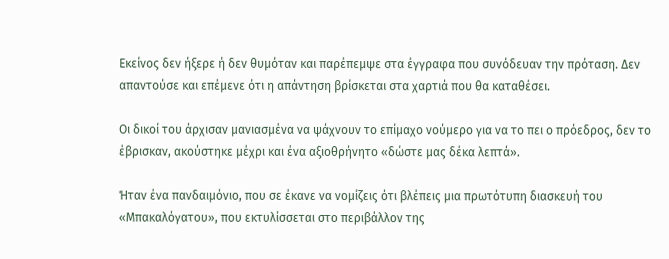Εκείνος δεν ήξερε ή δεν θυμόταν και παρέπεμψε στα έγγραφα που συνόδευαν την πρόταση. Δεν απαντούσε και επέμενε ότι η απάντηση βρίσκεται στα χαρτιά που θα καταθέσει.

Οι δικοί του άρχισαν μανιασμένα να ψάχνουν το επίμαχο νούμερο για να το πει ο πρόεδρος, δεν το έβρισκαν, ακούστηκε μέχρι και ένα αξιοθρήνητο «δώστε μας δέκα λεπτά».

Ήταν ένα πανδαιμόνιο, που σε έκανε να νομίζεις ότι βλέπεις μια πρωτότυπη διασκευή του «Μπακαλόγατου», που εκτυλίσσεται στο περιβάλλον της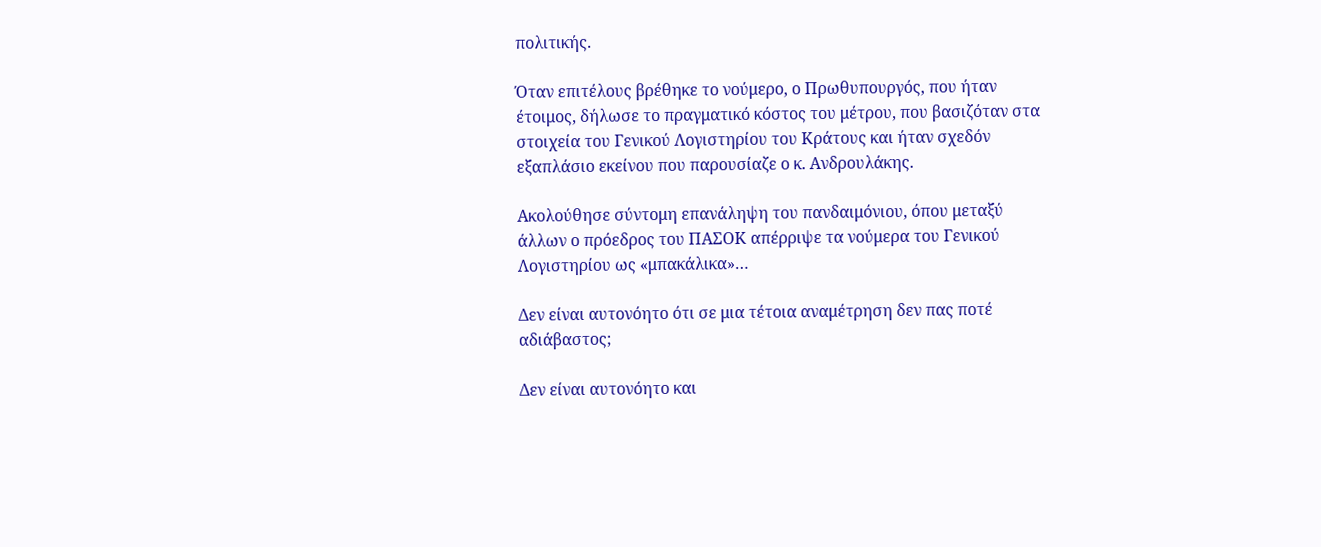πολιτικής.

Όταν επιτέλους βρέθηκε το νούμερο, ο Πρωθυπουργός, που ήταν έτοιμος, δήλωσε το πραγματικό κόστος του μέτρου, που βασιζόταν στα στοιχεία του Γενικού Λογιστηρίου του Κράτους και ήταν σχεδόν εξαπλάσιο εκείνου που παρουσίαζε ο κ. Ανδρουλάκης.

Ακολούθησε σύντομη επανάληψη του πανδαιμόνιου, όπου μεταξύ άλλων ο πρόεδρος του ΠΑΣΟΚ απέρριψε τα νούμερα του Γενικού Λογιστηρίου ως «μπακάλικα»…

Δεν είναι αυτονόητο ότι σε μια τέτοια αναμέτρηση δεν πας ποτέ αδιάβαστος;

Δεν είναι αυτονόητο και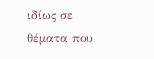ιδίως σε θέματα που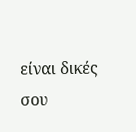είναι δικές σου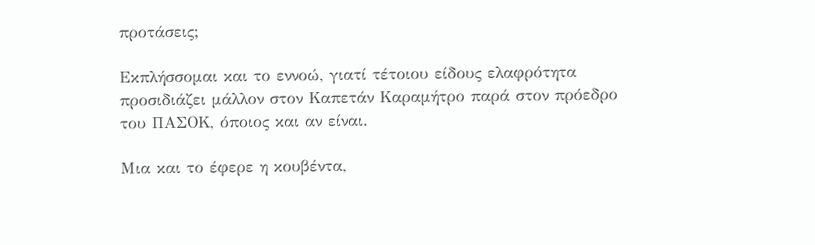προτάσεις;

Εκπλήσσομαι και το εννοώ, γιατί τέτοιου είδους ελαφρότητα προσιδιάζει μάλλον στον Καπετάν Καραμήτρο παρά στον πρόεδρο του ΠΑΣΟΚ, όποιος και αν είναι.

Μια και το έφερε η κουβέντα,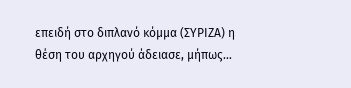επειδή στο διπλανό κόμμα (ΣΥΡΙΖΑ) η θέση του αρχηγού άδειασε, μήπως…